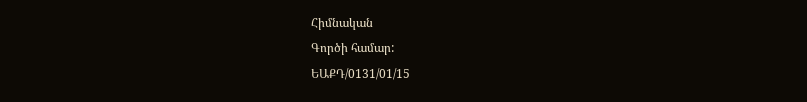Հիմնական
Գործի համար:
ԵԱՔԴ/0131/01/15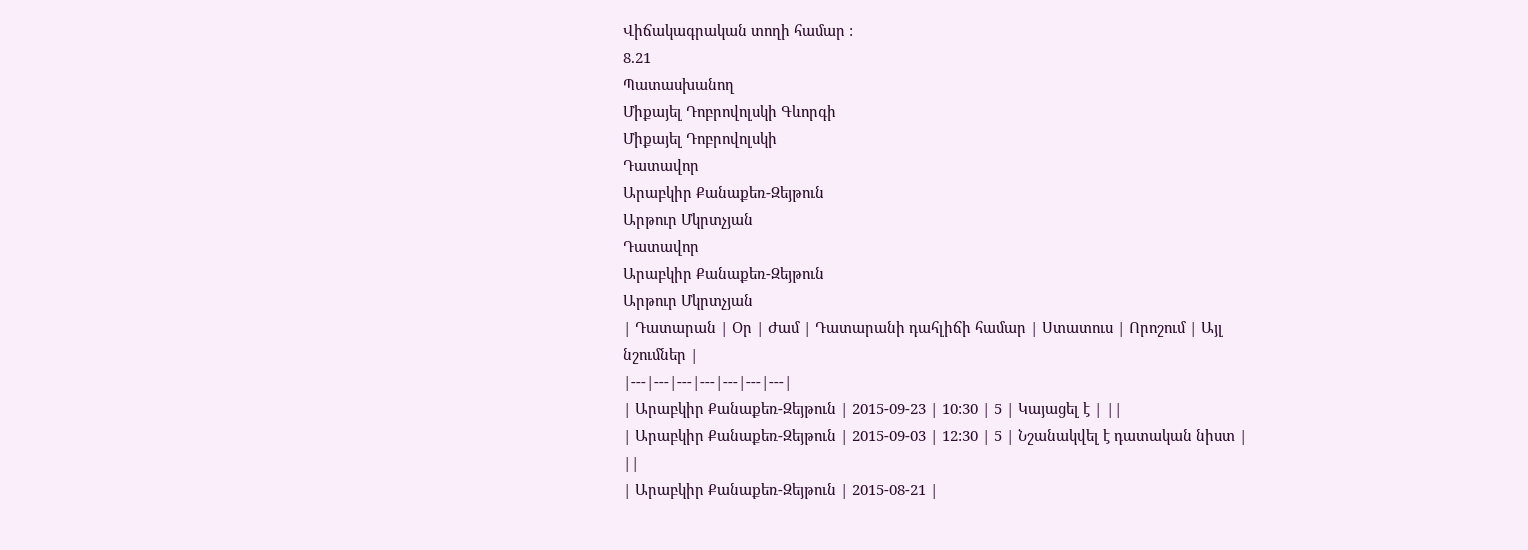Վիճակագրական տողի համար :
8.21
Պատասխանող
Միքայել Դոբրովոլսկի Գևորգի
Միքայել Դոբրովոլսկի
Դատավոր
Արաբկիր Քանաքեռ-Զեյթուն
Արթուր Մկրտչյան
Դատավոր
Արաբկիր Քանաքեռ-Զեյթուն
Արթուր Մկրտչյան
| Դատարան | Օր | Ժամ | Դատարանի դահլիճի համար | Ստատուս | Որոշում | Այլ նշումներ |
|---|---|---|---|---|---|---|
| Արաբկիր Քանաքեռ-Զեյթուն | 2015-09-23 | 10:30 | 5 | Կայացել է | ||
| Արաբկիր Քանաքեռ-Զեյթուն | 2015-09-03 | 12:30 | 5 | Նշանակվել է դատական նիստ | ||
| Արաբկիր Քանաքեռ-Զեյթուն | 2015-08-21 |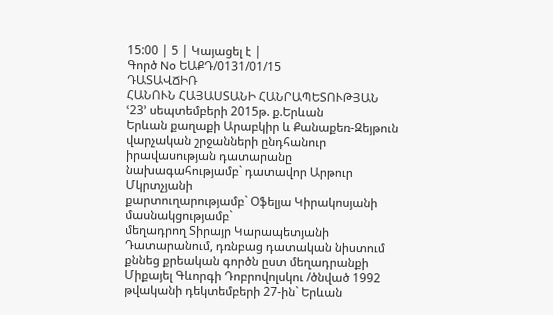15:00 | 5 | Կայացել է |
Գործ No ԵԱՔԴ/0131/01/15
ԴԱՏԱՎՃԻՌ
ՀԱՆՈՒՆ ՀԱՅԱՍՏԱՆԻ ՀԱՆՐԱՊԵՏՈՒԹՅԱՆ
ՙ23՚ սեպտեմբերի 2015թ. ք.Երևան
Երևան քաղաքի Արաբկիր և Քանաքեռ-Զեյթուն վարչական շրջանների ընդհանուր իրավասության դատարանը
նախագահությամբ` դատավոր Արթուր Մկրտչյանի
քարտուղարությամբ` Օֆելյա Կիրակոսյանի
մասնակցությամբ`
մեղադրող Տիրայր Կարապետյանի
Դատարանում, դռնբաց դատական նիստում քննեց քրեական գործն ըստ մեղադրանքի Միքայել Գևորգի Դոբրովոլսկու /ծնված 1992 թվականի դեկտեմբերի 27-ին` Երևան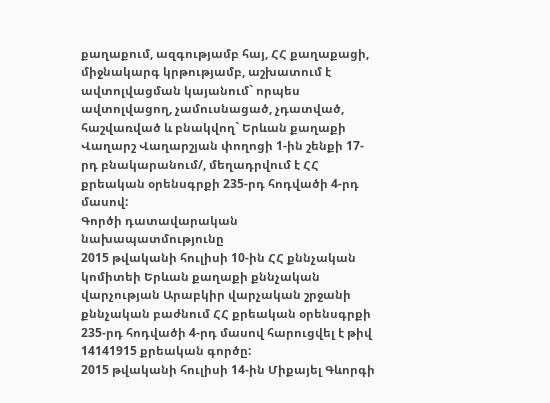քաղաքում, ազգությամբ հայ, ՀՀ քաղաքացի, միջնակարգ կրթությամբ, աշխատում է ավտոլվացման կայանում` որպես ավտոլվացող, չամուսնացած, չդատված, հաշվառված և բնակվող` Երևան քաղաքի Վաղարշ Վաղարշյան փողոցի 1-ին շենքի 17-րդ բնակարանում/, մեղադրվում է ՀՀ քրեական օրենսգրքի 235-րդ հոդվածի 4-րդ մասով:
Գործի դատավարական նախապատմությունը
2015 թվականի հուլիսի 10-ին ՀՀ քննչական կոմիտեի Երևան քաղաքի քննչական վարչության Արաբկիր վարչական շրջանի քննչական բաժնում ՀՀ քրեական օրենսգրքի 235-րդ հոդվածի 4-րդ մասով հարուցվել է թիվ 14141915 քրեական գործը:
2015 թվականի հուլիսի 14-ին Միքայել Գևորգի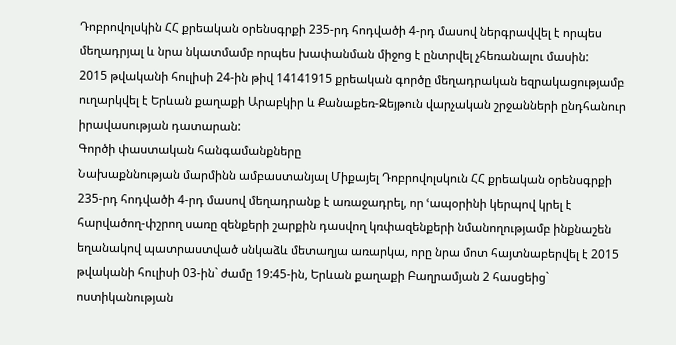Դոբրովոլսկին ՀՀ քրեական օրենսգրքի 235-րդ հոդվածի 4-րդ մասով ներգրավվել է որպես մեղադրյալ և նրա նկատմամբ որպես խափանման միջոց է ընտրվել չհեռանալու մասին:
2015 թվականի հուլիսի 24-ին թիվ 14141915 քրեական գործը մեղադրական եզրակացությամբ ուղարկվել է Երևան քաղաքի Արաբկիր և Քանաքեռ-Զեյթուն վարչական շրջանների ընդհանուր իրավասության դատարան:
Գործի փաստական հանգամանքները
Նախաքննության մարմինն ամբաստանյալ Միքայել Դոբրովոլսկուն ՀՀ քրեական օրենսգրքի 235-րդ հոդվածի 4-րդ մասով մեղադրանք է առաջադրել, որ ՙապօրինի կերպով կրել է հարվածող-փշրող սառը զենքերի շարքին դասվող կռփազենքերի նմանողությամբ ինքնաշեն եղանակով պատրաստված սնկաձև մետաղյա առարկա, որը նրա մոտ հայտնաբերվել է 2015 թվականի հուլիսի 03-ին` ժամը 19:45-ին, Երևան քաղաքի Բաղրամյան 2 հասցեից` ոստիկանության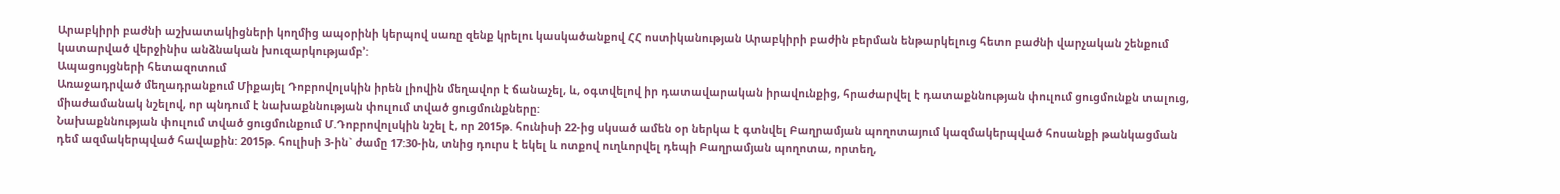Արաբկիրի բաժնի աշխատակիցների կողմից ապօրինի կերպով սառը զենք կրելու կասկածանքով ՀՀ ոստիկանության Արաբկիրի բաժին բերման ենթարկելուց հետո բաժնի վարչական շենքում կատարված վերջինիս անձնական խուզարկությամբ՚:
Ապացույցների հետազոտում
Առաջադրված մեղադրանքում Միքայել Դոբրովոլսկին իրեն լիովին մեղավոր է ճանաչել, և, օգտվելով իր դատավարական իրավունքից, հրաժարվել է դատաքննության փուլում ցուցմունքն տալուց, միաժամանակ նշելով, որ պնդում է նախաքննության փուլում տված ցուցմունքները:
Նախաքննության փուլում տված ցուցմունքում Մ.Դոբրովոլսկին նշել է, որ 2015թ. հունիսի 22-ից սկսած ամեն օր ներկա է գտնվել Բաղրամյան պողոտայում կազմակերպված հոսանքի թանկացման դեմ ազմակերպված հավաքին: 2015թ. հուլիսի 3-ին` ժամը 17:30-ին, տնից դուրս է եկել և ոտքով ուղևորվել դեպի Բաղրամյան պողոտա, որտեղ,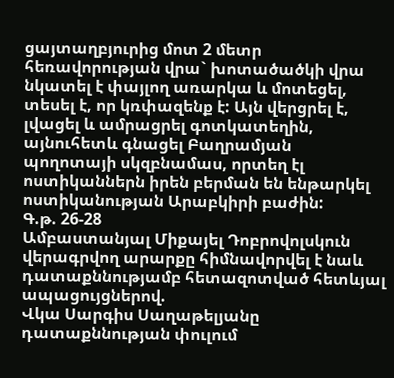ցայտաղբյուրից մոտ 2 մետր հեռավորության վրա` խոտածածկի վրա նկատել է փայլող առարկա և մոտեցել, տեսել է, որ կռփազենք է: Այն վերցրել է, լվացել և ամրացրել գոտկատեղին, այնուհետև գնացել Բաղրամյան պողոտայի սկզբնամաս, որտեղ էլ ոստիկաններն իրեն բերման են ենթարկել ոստիկանության Արաբկիրի բաժին:
Գ.թ. 26-28
Ամբաստանյալ Միքայել Դոբրովոլսկուն վերագրվող արարքը հիմնավորվել է նաև դատաքննությամբ հետազոտված հետևյալ ապացույցներով.
Վկա Սարգիս Սաղաթելյանը դատաքննության փուլում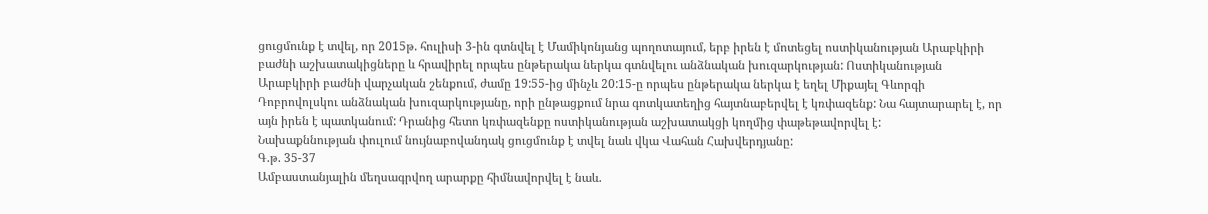ցուցմունք է տվել, որ 2015թ. հուլիսի 3-ին գտնվել է Մամիկոնյանց պողոտայում, երբ իրեն է մոտեցել ոստիկանության Արաբկիրի բաժնի աշխատակիցները և հրավիրել որպես ընթերակա ներկա գտնվելու անձնական խուզարկության: Ոստիկանության Արաբկիրի բաժնի վարչական շենքում, ժամը 19:55-ից մինչև 20:15-ը որպես ընթերակա ներկա է եղել Միքայել Գևորգի Դոբրովոլսկու անձնական խուզարկությանը, որի ընթացքում նրա գոտկատեղից հայտնաբերվել է կռփազենք: Նա հայտարարել է, որ այն իրեն է պատկանում: Դրանից հետո կռփազենքը ոստիկանության աշխատակցի կողմից փաթեթավորվել է:
Նախաքննության փուլում նույնաբովանդակ ցուցմունք է տվել նաև վկա Վահան Հախվերդյանը:
Գ.թ. 35-37
Ամբաստանյալին մեղսագրվող արարքը հիմնավորվել է նաև.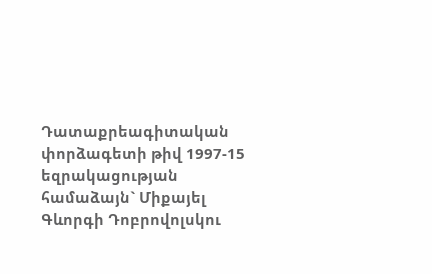Դատաքրեագիտական փորձագետի թիվ 1997-15 եզրակացության համաձայն` Միքայել Գևորգի Դոբրովոլսկու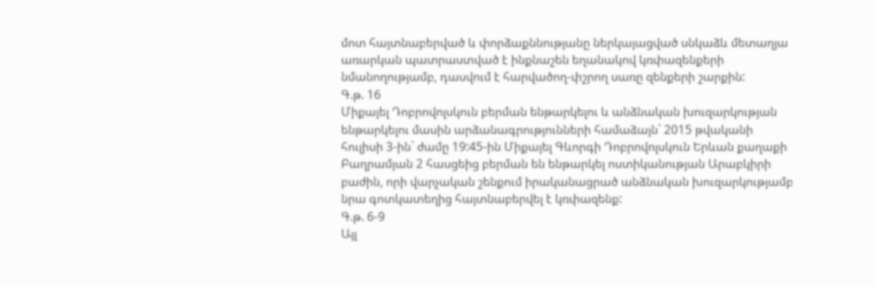մոտ հայտնաբերված և փորձաքննությանը ներկայացված սնկաձև մետաղյա առարկան պատրաստված է ինքնաշեն եղանակով կռփազենքերի նմանողությամբ, դասվում է հարվածող-փշրող սառը զենքերի շարքին:
Գ.թ. 16
Միքայել Դոբրովոլսկուն բերման ենթարկելու և անձնական խուզարկության ենթարկելու մասին արձանագրությունների համաձայն` 2015 թվականի հուլիսի 3-ին` ժամը 19:45-ին Միքայել Գևորգի Դոբրովոլսկուն Երևան քաղաքի Բաղրամյան 2 հասցեից բերման են ենթարկել ոստիկանության Արաբկիրի բաժին, որի վարչական շենքում իրականացրած անձնական խուզարկությամբ նրա գոտկատեղից հայտնաբերվել է կռփազենք:
Գ.թ. 6-9
Այլ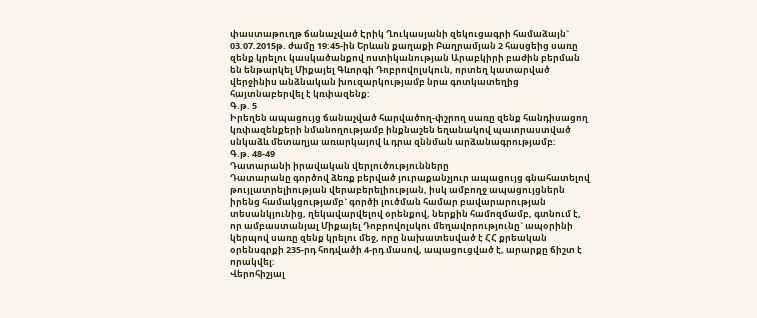փաստաթուղթ ճանաչված Էրիկ Ղուկասյանի զեկուցագրի համաձայն` 03.07.2015թ. ժամը 19:45-ին Երևան քաղաքի Բաղրամյան 2 հասցեից սառը զենք կրելու կասկածանքով ոստիկանության Արաբկիրի բաժին բերման են ենթարկել Միքայել Գևորգի Դոբրովոլսկուն, որտեղ կատարված վերջինիս անձնական խուզարկությամբ նրա գոտկատեղից հայտնաբերվել է կռփազենք:
Գ.թ. 5
Իրեղեն ապացույց ճանաչված հարվածող-փշրող սառը զենք հանդիսացող կռփազենքերի նմանողությամբ ինքնաշեն եղանակով պատրաստված սնկաձև մետաղյա առարկայով և դրա զննման արձանագրությամբ:
Գ.թ. 48-49
Դատարանի իրավական վերլուծությունները
Դատարանը գործով ձեռք բերված յուրաքանչյուր ապացույց գնահատելով թույլատրելիության վերաբերելիության, իսկ ամբողջ ապացույցներն իրենց համակցությամբ` գործի լուծման համար բավարարության տեսանկյունից, ղեկավարվելով օրենքով, ներքին համոզմամբ, գտնում է, որ ամբաստանյալ Միքայել Դոբրովոլսկու մեղավորությունը` ապօրինի կերպով սառը զենք կրելու մեջ, որը նախատեսված է ՀՀ քրեական օրենսգրքի 235-րդ հոդվածի 4-րդ մասով, ապացուցված է, արարքը ճիշտ է որակվել:
Վերոհիշյալ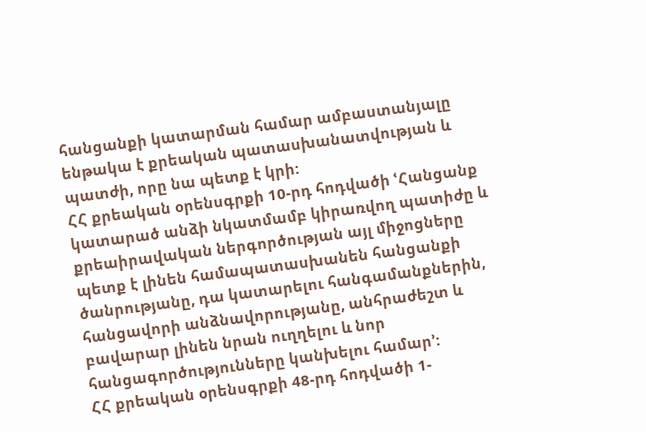հանցանքի կատարման համար ամբաստանյալը ենթակա է քրեական պատասխանատվության և պատժի, որը նա պետք է կրի:
ՀՀ քրեական օրենսգրքի 10-րդ հոդվածի ՙՀանցանք կատարած անձի նկատմամբ կիրառվող պատիժը և քրեաիրավական ներգործության այլ միջոցները պետք է լինեն համապատասխանեն հանցանքի ծանրությանը, դա կատարելու հանգամանքներին, հանցավորի անձնավորությանը, անհրաժեշտ և բավարար լինեն նրան ուղղելու և նոր հանցագործությունները կանխելու համար՚:
ՀՀ քրեական օրենսգրքի 48-րդ հոդվածի 1-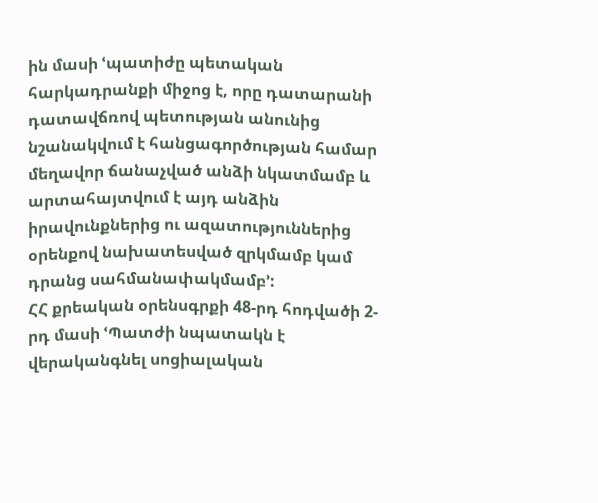ին մասի ՙպատիժը պետական հարկադրանքի միջոց է, որը դատարանի դատավճռով պետության անունից նշանակվում է հանցագործության համար մեղավոր ճանաչված անձի նկատմամբ և արտահայտվում է այդ անձին իրավունքներից ու ազատություններից օրենքով նախատեսված զրկմամբ կամ դրանց սահմանափակմամբ՚:
ՀՀ քրեական օրենսգրքի 48-րդ հոդվածի 2-րդ մասի ՙՊատժի նպատակն է վերականգնել սոցիալական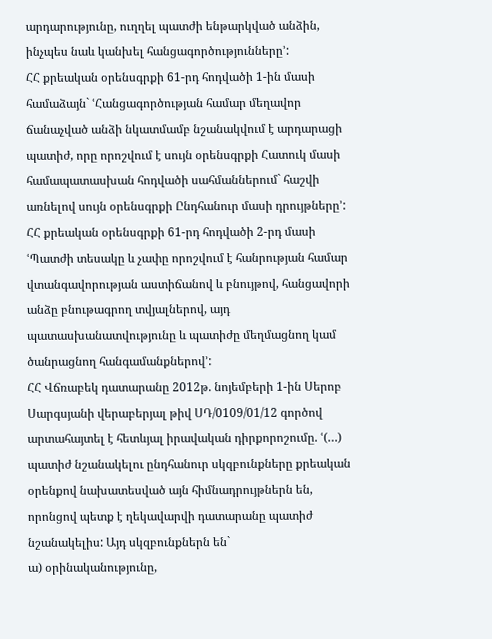արդարությունը, ուղղել պատժի ենթարկված անձին, ինչպես նաև կանխել հանցագործությունները՚:
ՀՀ քրեական օրենսգրքի 61-րդ հոդվածի 1-ին մասի համաձայն` ՙՀանցագործության համար մեղավոր ճանաչված անձի նկատմամբ նշանակվում է արդարացի պատիժ, որը որոշվում է սույն օրենսգրքի Հատուկ մասի համապատասխան հոդվածի սահմաններում` հաշվի առնելով սույն օրենսգրքի Ընդհանուր մասի դրույթները՚:
ՀՀ քրեական օրենսգրքի 61-րդ հոդվածի 2-րդ մասի ՙՊատժի տեսակը և չափը որոշվում է հանրության համար վտանգավորության աստիճանով և բնույթով, հանցավորի անձը բնութագրող տվյալներով, այդ պատասխանատվությունը և պատիժը մեղմացնող կամ ծանրացնող հանգամանքներով՚:
ՀՀ Վճռաբեկ դատարանը 2012թ. նոյեմբերի 1-ին Սերոբ Սարգսյանի վերաբերյալ թիվ ՍԴ/0109/01/12 գործով արտահայտել է հետևյալ իրավական դիրքորոշումը. ՙ(…) պատիժ նշանակելու ընդհանուր սկզբունքները քրեական օրենքով նախատեսված այն հիմնադրույթներն են, որոնցով պետք է ղեկավարվի դատարանը պատիժ նշանակելիս: Այդ սկզբունքներն են`
ա) օրինականությունը,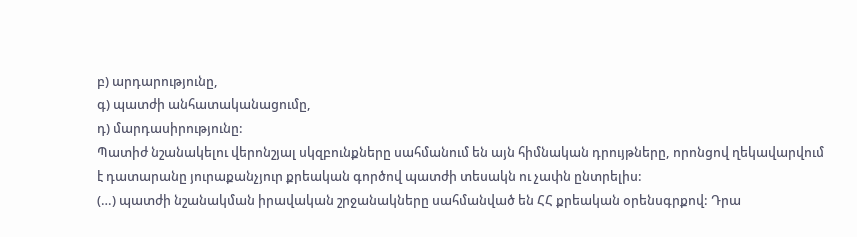բ) արդարությունը,
գ) պատժի անհատականացումը,
դ) մարդասիրությունը:
Պատիժ նշանակելու վերոնշյալ սկզբունքները սահմանում են այն հիմնական դրույթները, որոնցով ղեկավարվում է դատարանը յուրաքանչյուր քրեական գործով պատժի տեսակն ու չափն ընտրելիս:
(…) պատժի նշանակման իրավական շրջանակները սահմանված են ՀՀ քրեական օրենսգրքով: Դրա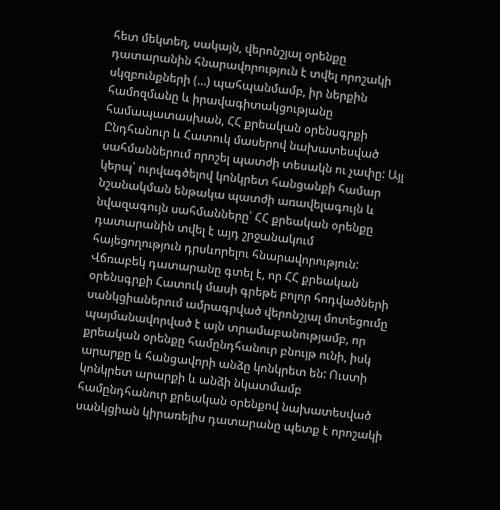հետ մեկտեղ, սակայն, վերոնշյալ օրենքը դատարանին հնարավորություն է տվել որոշակի սկզբունքների (…) պահպանմամբ, իր ներքին համոզմանը և իրավագիտակցությանը համապատասխան, ՀՀ քրեական օրենսգրքի Ընդհանուր և Հատուկ մասերով նախատեսված սահմաններում որոշել պատժի տեսակն ու չափը: Այլ կերպ՝ ուրվագծելով կոնկրետ հանցանքի համար նշանակման ենթակա պատժի առավելագույն և նվազագույն սահմանները՝ ՀՀ քրեական օրենքը դատարանին տվել է այդ շրջանակում հայեցողություն դրսևորելու հնարավորություն:
Վճռաբեկ դատարանը գտել է, որ ՀՀ քրեական օրենսգրքի Հատուկ մասի գրեթե բոլոր հոդվածների սանկցիաներում ամրագրված վերոնշյալ մոտեցումը պայմանավորված է այն տրամաբանությամբ, որ քրեական օրենքը համընդհանուր բնույթ ունի, իսկ արարքը և հանցավորի անձը կոնկրետ են: Ուստի կոնկրետ արարքի և անձի նկատմամբ համընդհանուր քրեական օրենքով նախատեսված սանկցիան կիրառելիս դատարանը պետք է որոշակի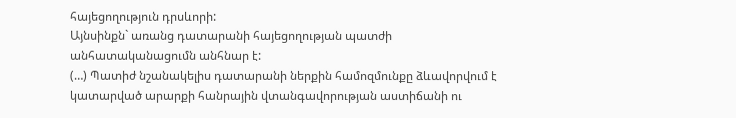հայեցողություն դրսևորի:
Այնսինքն` առանց դատարանի հայեցողության պատժի անհատականացումն անհնար է:
(…) Պատիժ նշանակելիս դատարանի ներքին համոզմունքը ձևավորվում է կատարված արարքի հանրային վտանգավորության աստիճանի ու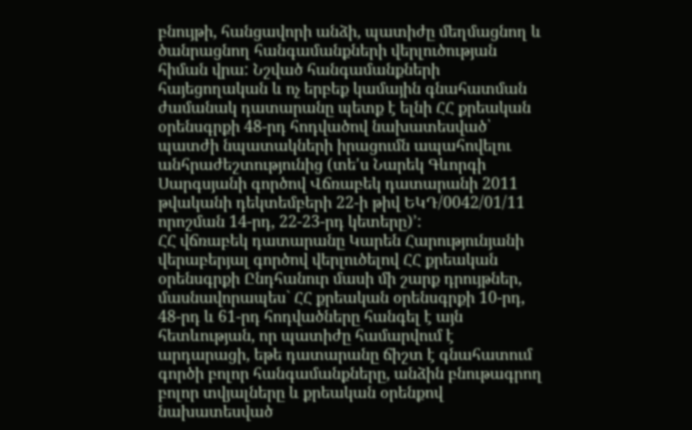բնույթի, հանցավորի անձի, պատիժը մեղմացնող և ծանրացնող հանգամանքների վերլուծության հիման վրա: Նշված հանգամանքների հայեցողական և ոչ երբեք կամային գնահատման ժամանակ դատարանը պետք է ելնի ՀՀ քրեական օրենսգրքի 48-րդ հոդվածով նախատեսված՝ պատժի նպատակների իրացումն ապահովելու անհրաժեշտությունից (տե'ս Նարեկ Գևորգի Սարգսյանի գործով Վճռաբեկ դատարանի 2011 թվականի դեկտեմբերի 22-ի թիվ ԵԿԴ/0042/01/11 որոշման 14-րդ, 22-23-րդ կետերը)՚:
ՀՀ վճռաբեկ դատարանը Կարեն Հարությունյանի վերաբերյալ գործով վերլուծելով ՀՀ քրեական օրենսգրքի Ընդհանուր մասի մի շարք դրույթներ, մասնավորապես` ՀՀ քրեական օրենսգրքի 10-րդ, 48-րդ և 61-րդ հոդվածները հանգել է այն հետևության, որ պատիժը համարվում է արդարացի, եթե դատարանը ճիշտ է գնահատում գործի բոլոր հանգամանքները, անձին բնութագրող բոլոր տվյալները և քրեական օրենքով նախատեսված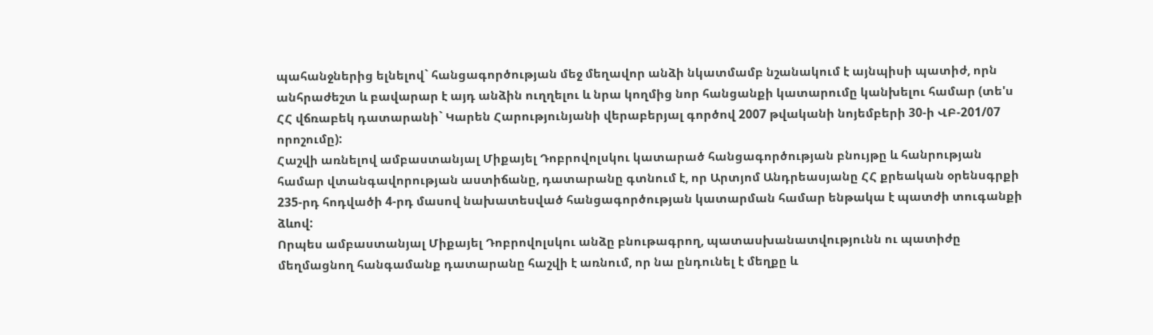պահանջներից ելնելով` հանցագործության մեջ մեղավոր անձի նկատմամբ նշանակում է այնպիսի պատիժ, որն անհրաժեշտ և բավարար է այդ անձին ուղղելու և նրա կողմից նոր հանցանքի կատարումը կանխելու համար (տե'ս ՀՀ վճռաբեկ դատարանի` Կարեն Հարությունյանի վերաբերյալ գործով 2007 թվականի նոյեմբերի 30-ի ՎԲ-201/07 որոշումը):
Հաշվի առնելով ամբաստանյալ Միքայել Դոբրովոլսկու կատարած հանցագործության բնույթը և հանրության համար վտանգավորության աստիճանը, դատարանը գտնում է, որ Արտյոմ Անդրեասյանը ՀՀ քրեական օրենսգրքի 235-րդ հոդվածի 4-րդ մասով նախատեսված հանցագործության կատարման համար ենթակա է պատժի տուգանքի ձևով:
Որպես ամբաստանյալ Միքայել Դոբրովոլսկու անձը բնութագրող, պատասխանատվությունն ու պատիժը մեղմացնող հանգամանք դատարանը հաշվի է առնում, որ նա ընդունել է մեղքը և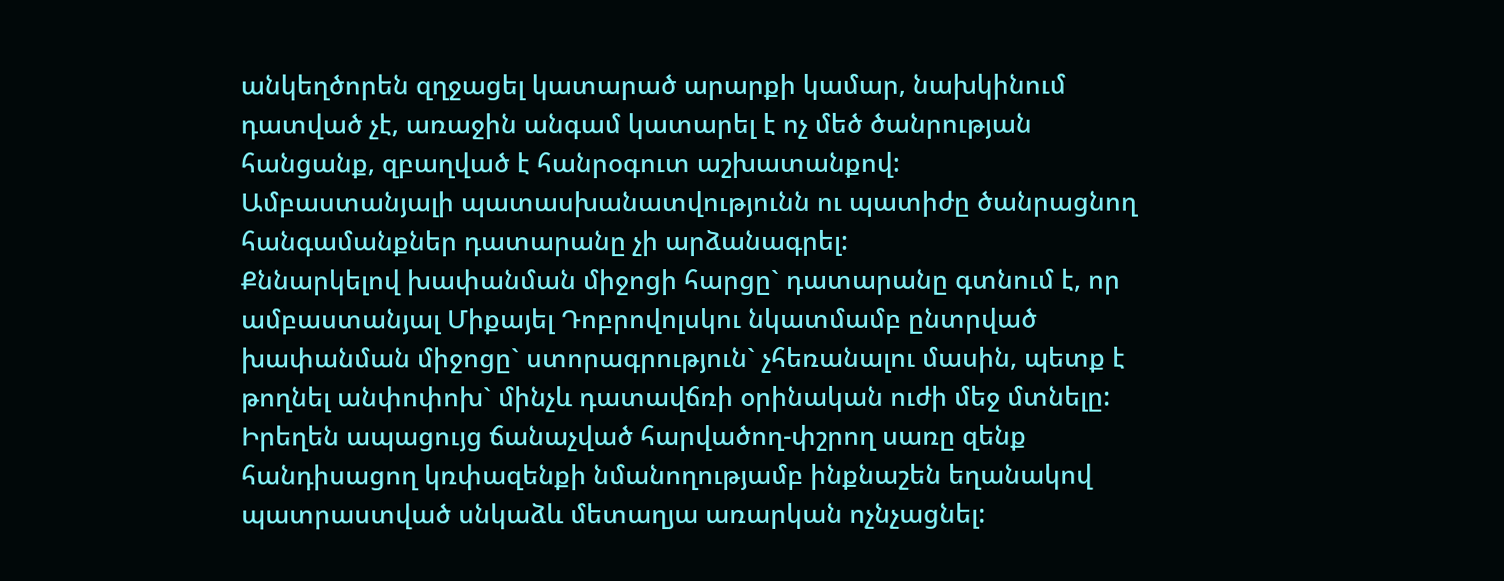անկեղծորեն զղջացել կատարած արարքի կամար, նախկինում դատված չէ, առաջին անգամ կատարել է ոչ մեծ ծանրության հանցանք, զբաղված է հանրօգուտ աշխատանքով:
Ամբաստանյալի պատասխանատվությունն ու պատիժը ծանրացնող հանգամանքներ դատարանը չի արձանագրել:
Քննարկելով խափանման միջոցի հարցը` դատարանը գտնում է, որ ամբաստանյալ Միքայել Դոբրովոլսկու նկատմամբ ընտրված խափանման միջոցը` ստորագրություն` չհեռանալու մասին, պետք է թողնել անփոփոխ` մինչև դատավճռի օրինական ուժի մեջ մտնելը:
Իրեղեն ապացույց ճանաչված հարվածող-փշրող սառը զենք հանդիսացող կռփազենքի նմանողությամբ ինքնաշեն եղանակով պատրաստված սնկաձև մետաղյա առարկան ոչնչացնել: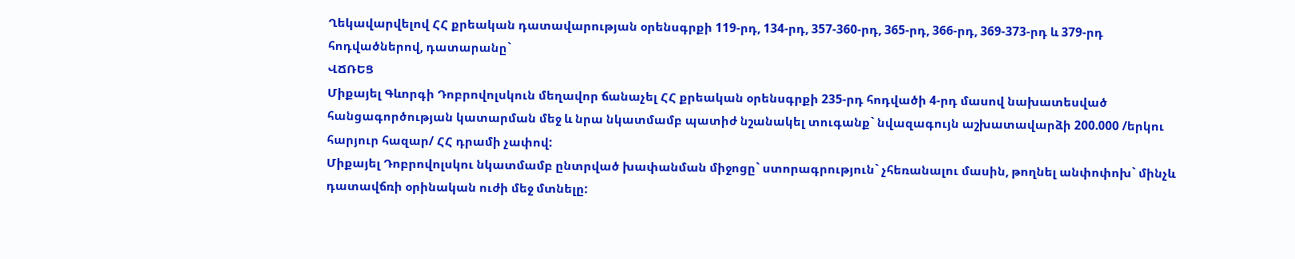Ղեկավարվելով ՀՀ քրեական դատավարության օրենսգրքի 119-րդ, 134-րդ, 357-360-րդ, 365-րդ, 366-րդ, 369-373-րդ և 379-րդ հոդվածներով, դատարանը`
ՎՃՌԵՑ
Միքայել Գևորգի Դոբրովոլսկուն մեղավոր ճանաչել ՀՀ քրեական օրենսգրքի 235-րդ հոդվածի 4-րդ մասով նախատեսված հանցագործության կատարման մեջ և նրա նկատմամբ պատիժ նշանակել տուգանք` նվազագույն աշխատավարձի 200.000 /երկու հարյուր հազար/ ՀՀ դրամի չափով:
Միքայել Դոբրովոլսկու նկատմամբ ընտրված խափանման միջոցը` ստորագրություն` չհեռանալու մասին, թողնել անփոփոխ` մինչև դատավճռի օրինական ուժի մեջ մտնելը: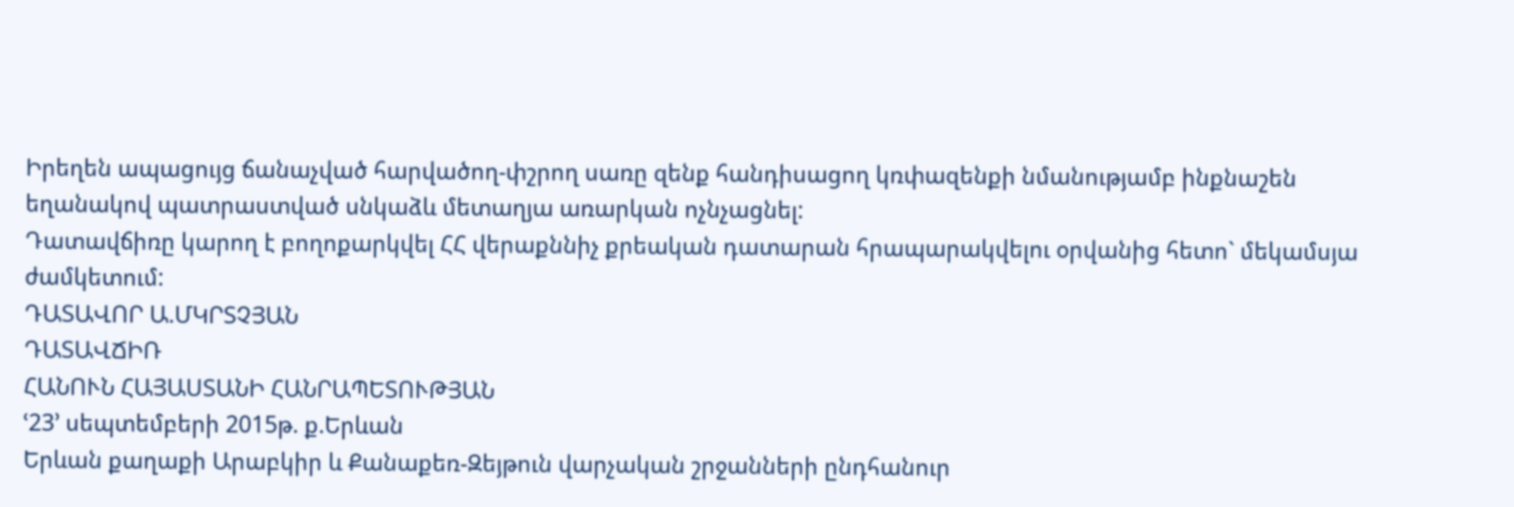Իրեղեն ապացույց ճանաչված հարվածող-փշրող սառը զենք հանդիսացող կռփազենքի նմանությամբ ինքնաշեն եղանակով պատրաստված սնկաձև մետաղյա առարկան ոչնչացնել:
Դատավճիռը կարող է բողոքարկվել ՀՀ վերաքննիչ քրեական դատարան հրապարակվելու օրվանից հետո` մեկամսյա ժամկետում:
ԴԱՏԱՎՈՐ Ա.ՄԿՐՏՉՅԱՆ
ԴԱՏԱՎՃԻՌ
ՀԱՆՈՒՆ ՀԱՅԱՍՏԱՆԻ ՀԱՆՐԱՊԵՏՈՒԹՅԱՆ
ՙ23՚ սեպտեմբերի 2015թ. ք.Երևան
Երևան քաղաքի Արաբկիր և Քանաքեռ-Զեյթուն վարչական շրջանների ընդհանուր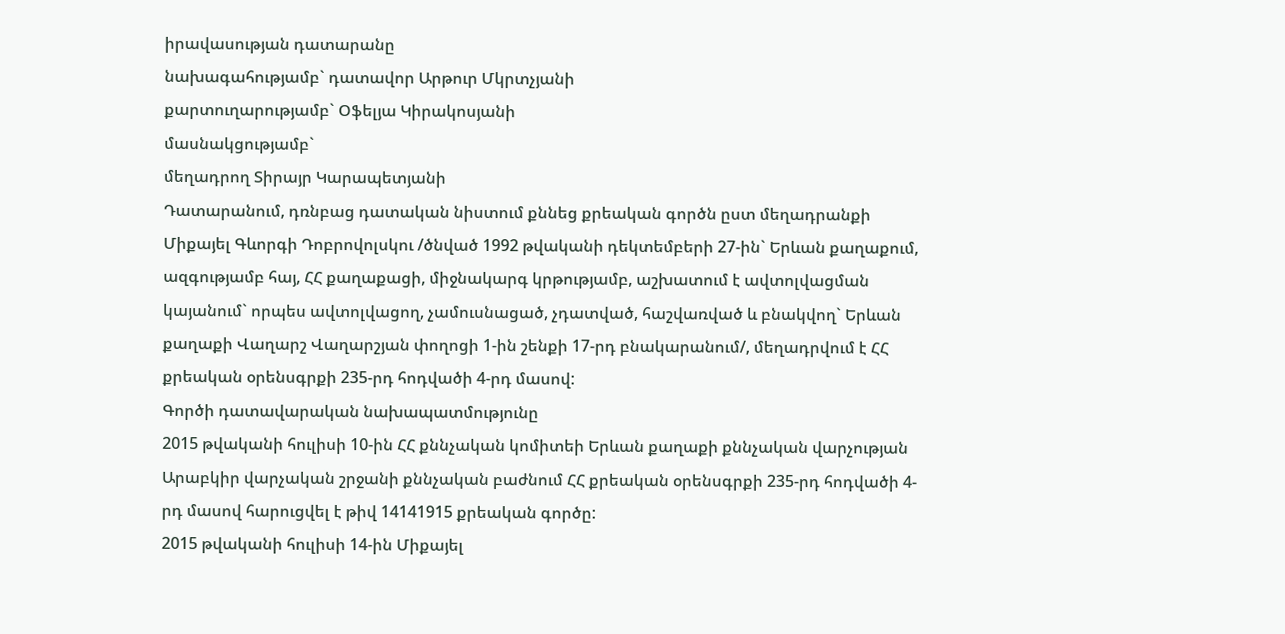իրավասության դատարանը
նախագահությամբ` դատավոր Արթուր Մկրտչյանի
քարտուղարությամբ` Օֆելյա Կիրակոսյանի
մասնակցությամբ`
մեղադրող Տիրայր Կարապետյանի
Դատարանում, դռնբաց դատական նիստում քննեց քրեական գործն ըստ մեղադրանքի Միքայել Գևորգի Դոբրովոլսկու /ծնված 1992 թվականի դեկտեմբերի 27-ին` Երևան քաղաքում, ազգությամբ հայ, ՀՀ քաղաքացի, միջնակարգ կրթությամբ, աշխատում է ավտոլվացման կայանում` որպես ավտոլվացող, չամուսնացած, չդատված, հաշվառված և բնակվող` Երևան քաղաքի Վաղարշ Վաղարշյան փողոցի 1-ին շենքի 17-րդ բնակարանում/, մեղադրվում է ՀՀ քրեական օրենսգրքի 235-րդ հոդվածի 4-րդ մասով:
Գործի դատավարական նախապատմությունը
2015 թվականի հուլիսի 10-ին ՀՀ քննչական կոմիտեի Երևան քաղաքի քննչական վարչության Արաբկիր վարչական շրջանի քննչական բաժնում ՀՀ քրեական օրենսգրքի 235-րդ հոդվածի 4-րդ մասով հարուցվել է թիվ 14141915 քրեական գործը:
2015 թվականի հուլիսի 14-ին Միքայել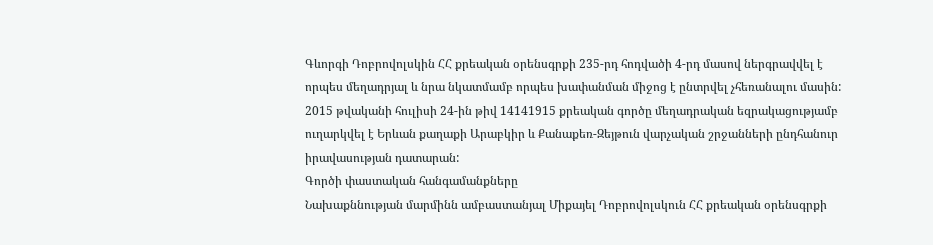Գևորգի Դոբրովոլսկին ՀՀ քրեական օրենսգրքի 235-րդ հոդվածի 4-րդ մասով ներգրավվել է որպես մեղադրյալ և նրա նկատմամբ որպես խափանման միջոց է ընտրվել չհեռանալու մասին:
2015 թվականի հուլիսի 24-ին թիվ 14141915 քրեական գործը մեղադրական եզրակացությամբ ուղարկվել է Երևան քաղաքի Արաբկիր և Քանաքեռ-Զեյթուն վարչական շրջանների ընդհանուր իրավասության դատարան:
Գործի փաստական հանգամանքները
Նախաքննության մարմինն ամբաստանյալ Միքայել Դոբրովոլսկուն ՀՀ քրեական օրենսգրքի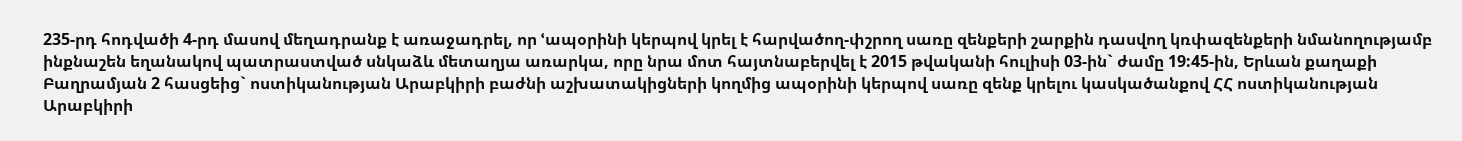235-րդ հոդվածի 4-րդ մասով մեղադրանք է առաջադրել, որ ՙապօրինի կերպով կրել է հարվածող-փշրող սառը զենքերի շարքին դասվող կռփազենքերի նմանողությամբ ինքնաշեն եղանակով պատրաստված սնկաձև մետաղյա առարկա, որը նրա մոտ հայտնաբերվել է 2015 թվականի հուլիսի 03-ին` ժամը 19:45-ին, Երևան քաղաքի Բաղրամյան 2 հասցեից` ոստիկանության Արաբկիրի բաժնի աշխատակիցների կողմից ապօրինի կերպով սառը զենք կրելու կասկածանքով ՀՀ ոստիկանության Արաբկիրի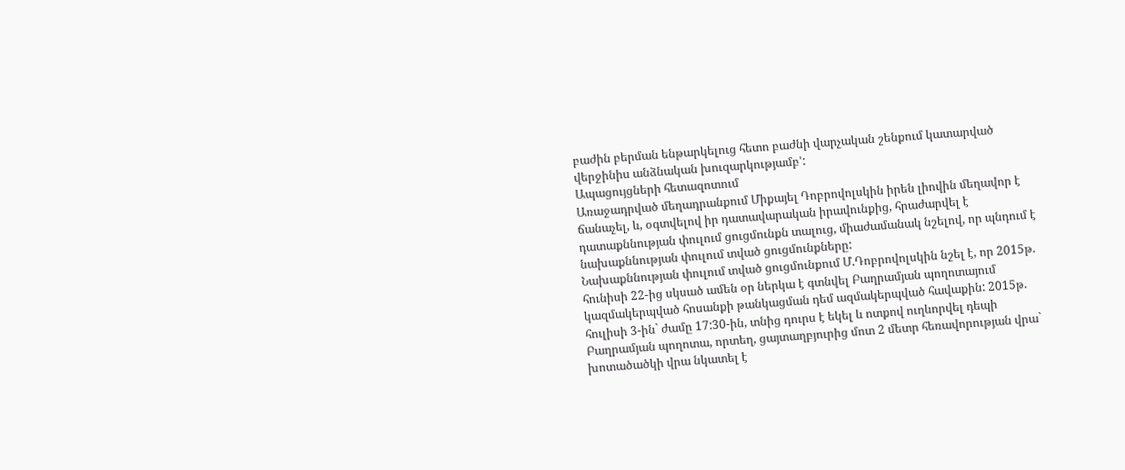բաժին բերման ենթարկելուց հետո բաժնի վարչական շենքում կատարված վերջինիս անձնական խուզարկությամբ՚:
Ապացույցների հետազոտում
Առաջադրված մեղադրանքում Միքայել Դոբրովոլսկին իրեն լիովին մեղավոր է ճանաչել, և, օգտվելով իր դատավարական իրավունքից, հրաժարվել է դատաքննության փուլում ցուցմունքն տալուց, միաժամանակ նշելով, որ պնդում է նախաքննության փուլում տված ցուցմունքները:
Նախաքննության փուլում տված ցուցմունքում Մ.Դոբրովոլսկին նշել է, որ 2015թ. հունիսի 22-ից սկսած ամեն օր ներկա է գտնվել Բաղրամյան պողոտայում կազմակերպված հոսանքի թանկացման դեմ ազմակերպված հավաքին: 2015թ. հուլիսի 3-ին` ժամը 17:30-ին, տնից դուրս է եկել և ոտքով ուղևորվել դեպի Բաղրամյան պողոտա, որտեղ, ցայտաղբյուրից մոտ 2 մետր հեռավորության վրա` խոտածածկի վրա նկատել է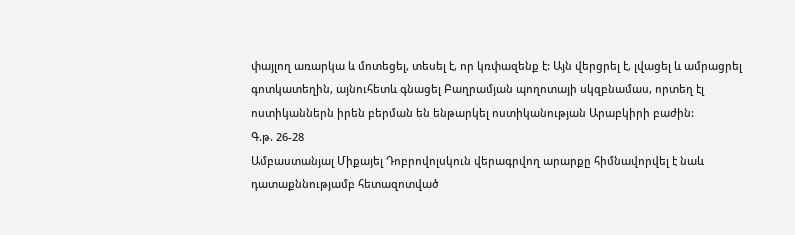փայլող առարկա և մոտեցել, տեսել է, որ կռփազենք է: Այն վերցրել է, լվացել և ամրացրել գոտկատեղին, այնուհետև գնացել Բաղրամյան պողոտայի սկզբնամաս, որտեղ էլ ոստիկաններն իրեն բերման են ենթարկել ոստիկանության Արաբկիրի բաժին:
Գ.թ. 26-28
Ամբաստանյալ Միքայել Դոբրովոլսկուն վերագրվող արարքը հիմնավորվել է նաև դատաքննությամբ հետազոտված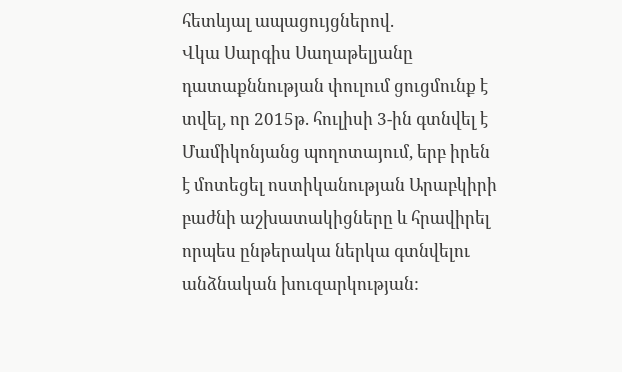հետևյալ ապացույցներով.
Վկա Սարգիս Սաղաթելյանը դատաքննության փուլում ցուցմունք է տվել, որ 2015թ. հուլիսի 3-ին գտնվել է Մամիկոնյանց պողոտայում, երբ իրեն է մոտեցել ոստիկանության Արաբկիրի բաժնի աշխատակիցները և հրավիրել որպես ընթերակա ներկա գտնվելու անձնական խուզարկության: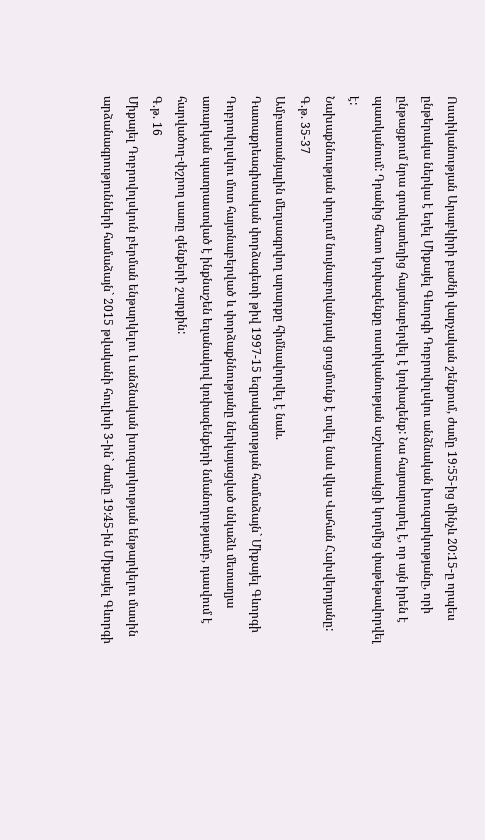Ոստիկանության Արաբկիրի բաժնի վարչական շենքում, ժամը 19:55-ից մինչև 20:15-ը որպես ընթերակա ներկա է եղել Միքայել Գևորգի Դոբրովոլսկու անձնական խուզարկությանը, որի ընթացքում նրա գոտկատեղից հայտնաբերվել է կռփազենք: Նա հայտարարել է, որ այն իրեն է պատկանում: Դրանից հետո կռփազենքը ոստիկանության աշխատակցի կողմից փաթեթավորվել է:
Նախաքննության փուլում նույնաբովանդակ ցուցմունք է տվել նաև վկա Վահան Հախվերդյանը:
Գ.թ. 35-37
Ամբաստանյալին մեղսագրվող արարքը հիմնավորվել է նաև.
Դատաքրեագիտական փորձագետի թիվ 1997-15 եզրակացության համաձայն` Միքայել Գևորգի Դոբրովոլսկու մոտ հայտնաբերված և փորձաքննությանը ներկայացված սնկաձև մետաղյա առարկան պատրաստված է ինքնաշեն եղանակով կռփազենքերի նմանողությամբ, դասվում է հարվածող-փշրող սառը զենքերի շարքին:
Գ.թ. 16
Միքայել Դոբրովոլսկուն բերման ենթարկելու և անձնական խուզարկության ենթարկելու մասին արձանագրությունների համաձայն` 2015 թվականի հուլիսի 3-ին` ժամը 19:45-ին Միքայել Գևորգի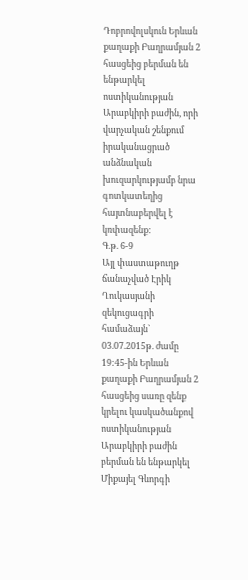Դոբրովոլսկուն Երևան քաղաքի Բաղրամյան 2 հասցեից բերման են ենթարկել ոստիկանության Արաբկիրի բաժին, որի վարչական շենքում իրականացրած անձնական խուզարկությամբ նրա գոտկատեղից հայտնաբերվել է կռփազենք:
Գ.թ. 6-9
Այլ փաստաթուղթ ճանաչված Էրիկ Ղուկասյանի զեկուցագրի համաձայն` 03.07.2015թ. ժամը 19:45-ին Երևան քաղաքի Բաղրամյան 2 հասցեից սառը զենք կրելու կասկածանքով ոստիկանության Արաբկիրի բաժին բերման են ենթարկել Միքայել Գևորգի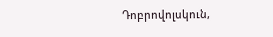Դոբրովոլսկուն,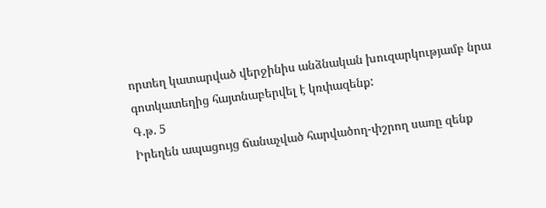որտեղ կատարված վերջինիս անձնական խուզարկությամբ նրա գոտկատեղից հայտնաբերվել է կռփազենք:
Գ.թ. 5
Իրեղեն ապացույց ճանաչված հարվածող-փշրող սառը զենք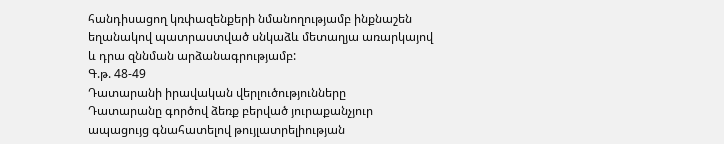հանդիսացող կռփազենքերի նմանողությամբ ինքնաշեն եղանակով պատրաստված սնկաձև մետաղյա առարկայով և դրա զննման արձանագրությամբ:
Գ.թ. 48-49
Դատարանի իրավական վերլուծությունները
Դատարանը գործով ձեռք բերված յուրաքանչյուր ապացույց գնահատելով թույլատրելիության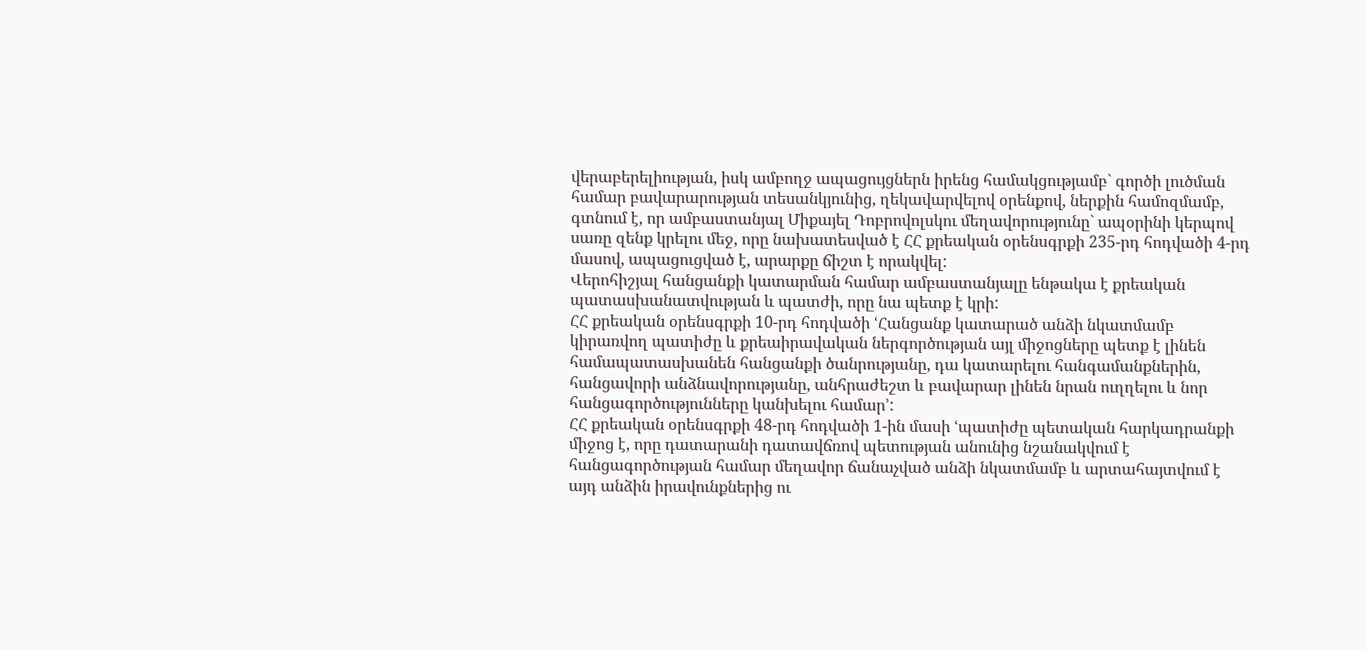վերաբերելիության, իսկ ամբողջ ապացույցներն իրենց համակցությամբ` գործի լուծման համար բավարարության տեսանկյունից, ղեկավարվելով օրենքով, ներքին համոզմամբ, գտնում է, որ ամբաստանյալ Միքայել Դոբրովոլսկու մեղավորությունը` ապօրինի կերպով սառը զենք կրելու մեջ, որը նախատեսված է ՀՀ քրեական օրենսգրքի 235-րդ հոդվածի 4-րդ մասով, ապացուցված է, արարքը ճիշտ է որակվել:
Վերոհիշյալ հանցանքի կատարման համար ամբաստանյալը ենթակա է քրեական պատասխանատվության և պատժի, որը նա պետք է կրի:
ՀՀ քրեական օրենսգրքի 10-րդ հոդվածի ՙՀանցանք կատարած անձի նկատմամբ կիրառվող պատիժը և քրեաիրավական ներգործության այլ միջոցները պետք է լինեն համապատասխանեն հանցանքի ծանրությանը, դա կատարելու հանգամանքներին, հանցավորի անձնավորությանը, անհրաժեշտ և բավարար լինեն նրան ուղղելու և նոր հանցագործությունները կանխելու համար՚:
ՀՀ քրեական օրենսգրքի 48-րդ հոդվածի 1-ին մասի ՙպատիժը պետական հարկադրանքի միջոց է, որը դատարանի դատավճռով պետության անունից նշանակվում է հանցագործության համար մեղավոր ճանաչված անձի նկատմամբ և արտահայտվում է այդ անձին իրավունքներից ու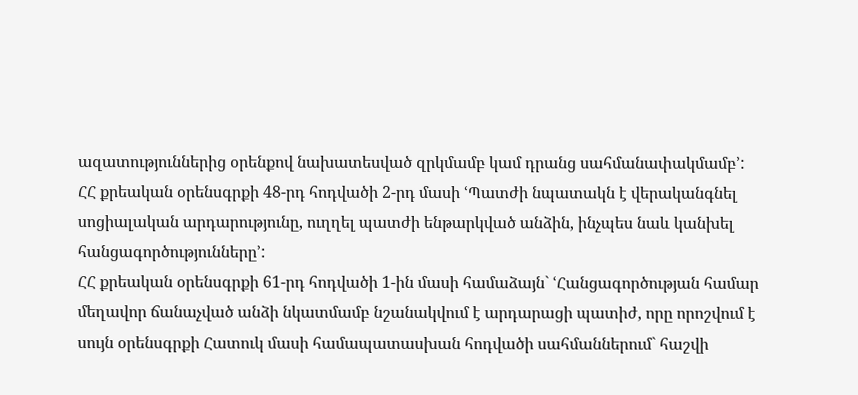ազատություններից օրենքով նախատեսված զրկմամբ կամ դրանց սահմանափակմամբ՚:
ՀՀ քրեական օրենսգրքի 48-րդ հոդվածի 2-րդ մասի ՙՊատժի նպատակն է վերականգնել սոցիալական արդարությունը, ուղղել պատժի ենթարկված անձին, ինչպես նաև կանխել հանցագործությունները՚:
ՀՀ քրեական օրենսգրքի 61-րդ հոդվածի 1-ին մասի համաձայն` ՙՀանցագործության համար մեղավոր ճանաչված անձի նկատմամբ նշանակվում է արդարացի պատիժ, որը որոշվում է սույն օրենսգրքի Հատուկ մասի համապատասխան հոդվածի սահմաններում` հաշվի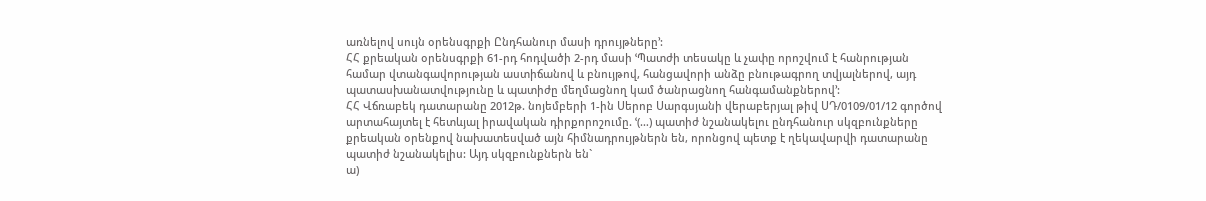առնելով սույն օրենսգրքի Ընդհանուր մասի դրույթները՚:
ՀՀ քրեական օրենսգրքի 61-րդ հոդվածի 2-րդ մասի ՙՊատժի տեսակը և չափը որոշվում է հանրության համար վտանգավորության աստիճանով և բնույթով, հանցավորի անձը բնութագրող տվյալներով, այդ պատասխանատվությունը և պատիժը մեղմացնող կամ ծանրացնող հանգամանքներով՚:
ՀՀ Վճռաբեկ դատարանը 2012թ. նոյեմբերի 1-ին Սերոբ Սարգսյանի վերաբերյալ թիվ ՍԴ/0109/01/12 գործով արտահայտել է հետևյալ իրավական դիրքորոշումը. ՙ(…) պատիժ նշանակելու ընդհանուր սկզբունքները քրեական օրենքով նախատեսված այն հիմնադրույթներն են, որոնցով պետք է ղեկավարվի դատարանը պատիժ նշանակելիս: Այդ սկզբունքներն են`
ա)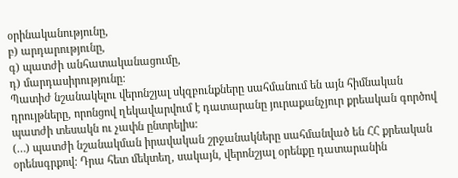օրինականությունը,
բ) արդարությունը,
գ) պատժի անհատականացումը,
դ) մարդասիրությունը:
Պատիժ նշանակելու վերոնշյալ սկզբունքները սահմանում են այն հիմնական դրույթները, որոնցով ղեկավարվում է դատարանը յուրաքանչյուր քրեական գործով պատժի տեսակն ու չափն ընտրելիս:
(…) պատժի նշանակման իրավական շրջանակները սահմանված են ՀՀ քրեական օրենսգրքով: Դրա հետ մեկտեղ, սակայն, վերոնշյալ օրենքը դատարանին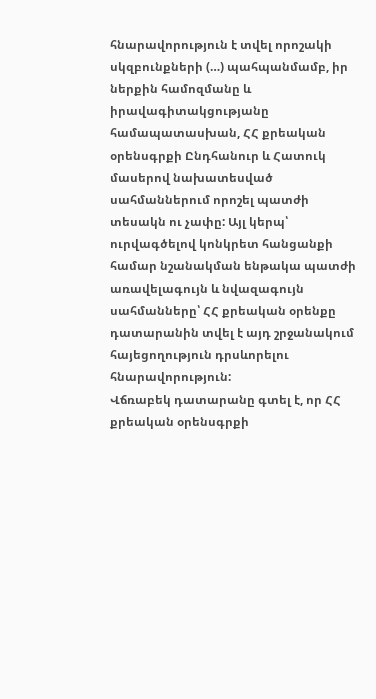հնարավորություն է տվել որոշակի սկզբունքների (…) պահպանմամբ, իր ներքին համոզմանը և իրավագիտակցությանը համապատասխան, ՀՀ քրեական օրենսգրքի Ընդհանուր և Հատուկ մասերով նախատեսված սահմաններում որոշել պատժի տեսակն ու չափը: Այլ կերպ՝ ուրվագծելով կոնկրետ հանցանքի համար նշանակման ենթակա պատժի առավելագույն և նվազագույն սահմանները՝ ՀՀ քրեական օրենքը դատարանին տվել է այդ շրջանակում հայեցողություն դրսևորելու հնարավորություն:
Վճռաբեկ դատարանը գտել է, որ ՀՀ քրեական օրենսգրքի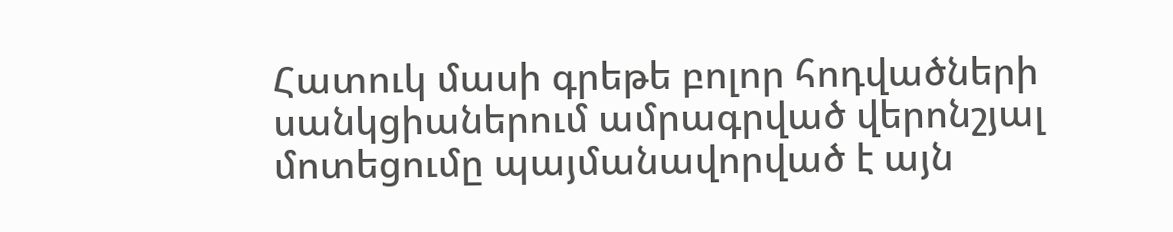Հատուկ մասի գրեթե բոլոր հոդվածների սանկցիաներում ամրագրված վերոնշյալ մոտեցումը պայմանավորված է այն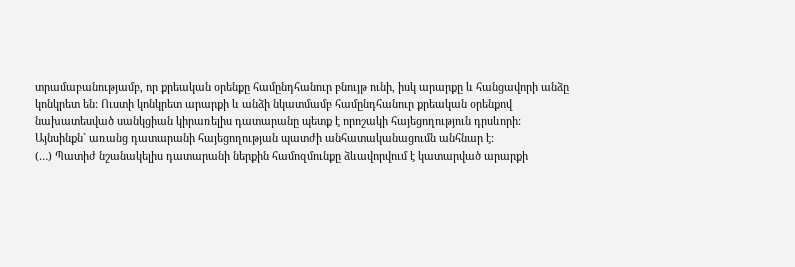տրամաբանությամբ, որ քրեական օրենքը համընդհանուր բնույթ ունի, իսկ արարքը և հանցավորի անձը կոնկրետ են: Ուստի կոնկրետ արարքի և անձի նկատմամբ համընդհանուր քրեական օրենքով նախատեսված սանկցիան կիրառելիս դատարանը պետք է որոշակի հայեցողություն դրսևորի:
Այնսինքն` առանց դատարանի հայեցողության պատժի անհատականացումն անհնար է:
(…) Պատիժ նշանակելիս դատարանի ներքին համոզմունքը ձևավորվում է կատարված արարքի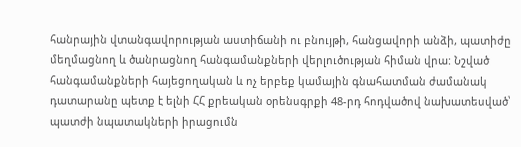հանրային վտանգավորության աստիճանի ու բնույթի, հանցավորի անձի, պատիժը մեղմացնող և ծանրացնող հանգամանքների վերլուծության հիման վրա: Նշված հանգամանքների հայեցողական և ոչ երբեք կամային գնահատման ժամանակ դատարանը պետք է ելնի ՀՀ քրեական օրենսգրքի 48-րդ հոդվածով նախատեսված՝ պատժի նպատակների իրացումն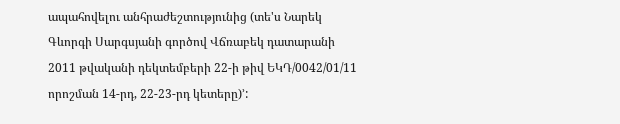ապահովելու անհրաժեշտությունից (տե'ս Նարեկ Գևորգի Սարգսյանի գործով Վճռաբեկ դատարանի 2011 թվականի դեկտեմբերի 22-ի թիվ ԵԿԴ/0042/01/11 որոշման 14-րդ, 22-23-րդ կետերը)՚: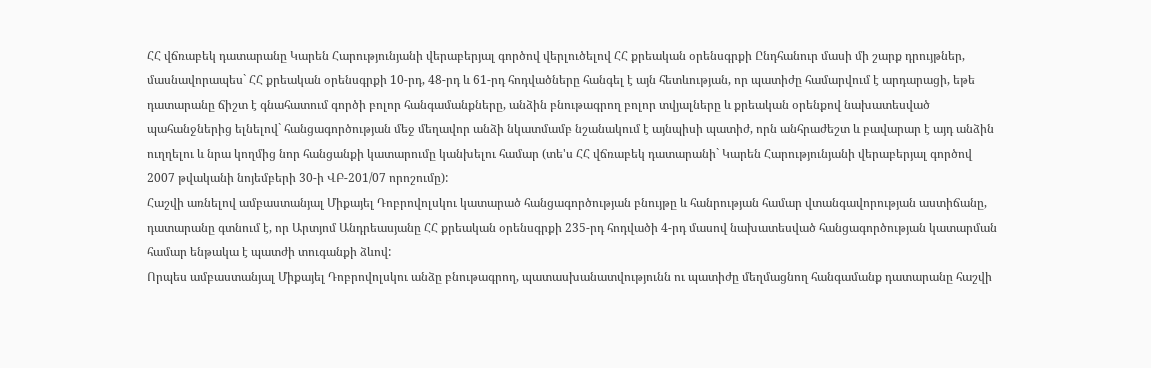ՀՀ վճռաբեկ դատարանը Կարեն Հարությունյանի վերաբերյալ գործով վերլուծելով ՀՀ քրեական օրենսգրքի Ընդհանուր մասի մի շարք դրույթներ, մասնավորապես` ՀՀ քրեական օրենսգրքի 10-րդ, 48-րդ և 61-րդ հոդվածները հանգել է այն հետևության, որ պատիժը համարվում է արդարացի, եթե դատարանը ճիշտ է գնահատում գործի բոլոր հանգամանքները, անձին բնութագրող բոլոր տվյալները և քրեական օրենքով նախատեսված պահանջներից ելնելով` հանցագործության մեջ մեղավոր անձի նկատմամբ նշանակում է այնպիսի պատիժ, որն անհրաժեշտ և բավարար է այդ անձին ուղղելու և նրա կողմից նոր հանցանքի կատարումը կանխելու համար (տե'ս ՀՀ վճռաբեկ դատարանի` Կարեն Հարությունյանի վերաբերյալ գործով 2007 թվականի նոյեմբերի 30-ի ՎԲ-201/07 որոշումը):
Հաշվի առնելով ամբաստանյալ Միքայել Դոբրովոլսկու կատարած հանցագործության բնույթը և հանրության համար վտանգավորության աստիճանը, դատարանը գտնում է, որ Արտյոմ Անդրեասյանը ՀՀ քրեական օրենսգրքի 235-րդ հոդվածի 4-րդ մասով նախատեսված հանցագործության կատարման համար ենթակա է պատժի տուգանքի ձևով:
Որպես ամբաստանյալ Միքայել Դոբրովոլսկու անձը բնութագրող, պատասխանատվությունն ու պատիժը մեղմացնող հանգամանք դատարանը հաշվի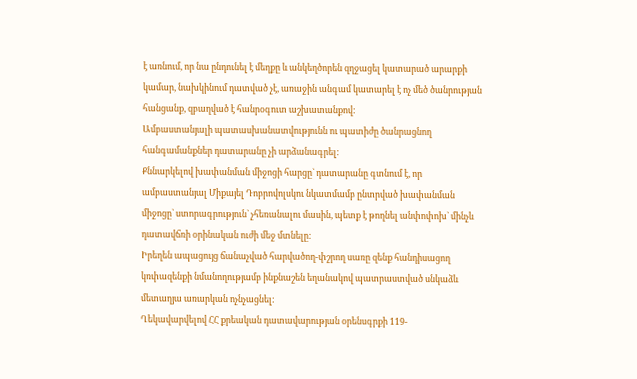է առնում, որ նա ընդունել է մեղքը և անկեղծորեն զղջացել կատարած արարքի կամար, նախկինում դատված չէ, առաջին անգամ կատարել է ոչ մեծ ծանրության հանցանք, զբաղված է հանրօգուտ աշխատանքով:
Ամբաստանյալի պատասխանատվությունն ու պատիժը ծանրացնող հանգամանքներ դատարանը չի արձանագրել:
Քննարկելով խափանման միջոցի հարցը` դատարանը գտնում է, որ ամբաստանյալ Միքայել Դոբրովոլսկու նկատմամբ ընտրված խափանման միջոցը` ստորագրություն` չհեռանալու մասին, պետք է թողնել անփոփոխ` մինչև դատավճռի օրինական ուժի մեջ մտնելը:
Իրեղեն ապացույց ճանաչված հարվածող-փշրող սառը զենք հանդիսացող կռփազենքի նմանողությամբ ինքնաշեն եղանակով պատրաստված սնկաձև մետաղյա առարկան ոչնչացնել:
Ղեկավարվելով ՀՀ քրեական դատավարության օրենսգրքի 119-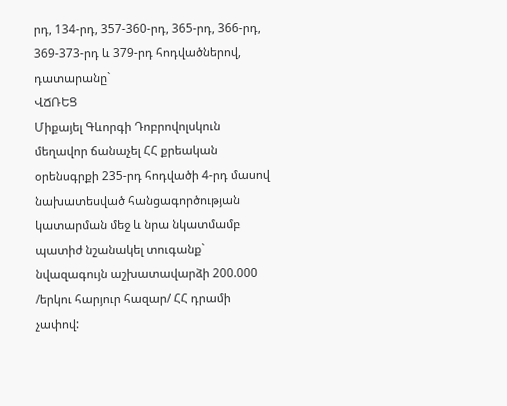րդ, 134-րդ, 357-360-րդ, 365-րդ, 366-րդ, 369-373-րդ և 379-րդ հոդվածներով, դատարանը`
ՎՃՌԵՑ
Միքայել Գևորգի Դոբրովոլսկուն մեղավոր ճանաչել ՀՀ քրեական օրենսգրքի 235-րդ հոդվածի 4-րդ մասով նախատեսված հանցագործության կատարման մեջ և նրա նկատմամբ պատիժ նշանակել տուգանք` նվազագույն աշխատավարձի 200.000 /երկու հարյուր հազար/ ՀՀ դրամի չափով: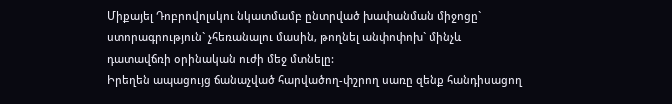Միքայել Դոբրովոլսկու նկատմամբ ընտրված խափանման միջոցը` ստորագրություն` չհեռանալու մասին, թողնել անփոփոխ` մինչև դատավճռի օրինական ուժի մեջ մտնելը:
Իրեղեն ապացույց ճանաչված հարվածող-փշրող սառը զենք հանդիսացող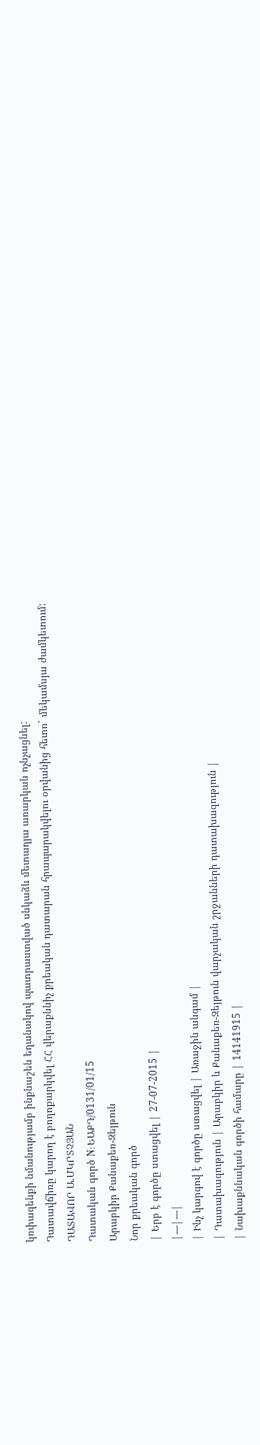կռփազենքի նմանությամբ ինքնաշեն եղանակով պատրաստված սնկաձև մետաղյա առարկան ոչնչացնել:
Դատավճիռը կարող է բողոքարկվել ՀՀ վերաքննիչ քրեական դատարան հրապարակվելու օրվանից հետո` մեկամսյա ժամկետում:
ԴԱՏԱՎՈՐ Ա.ՄԿՐՏՉՅԱՆ
Դատական գործ N: ԵԱՔԴ/0131/01/15
Արաբկիր Քանաքեռ-Զեյթուն
Նոր քրեական գործ
| Երբ է գործը ստացվել | 27-07-2015 |
|---|---|
| Ինչ կարգով է գործը ստացվել | Առաջին անգամ |
| Դատախազություն | Արաբկիր և Քանաքեռ-Զեյթուն վարչական շրջանների դատախազություն |
| Նախաքննական գործի համարը | 14141915 |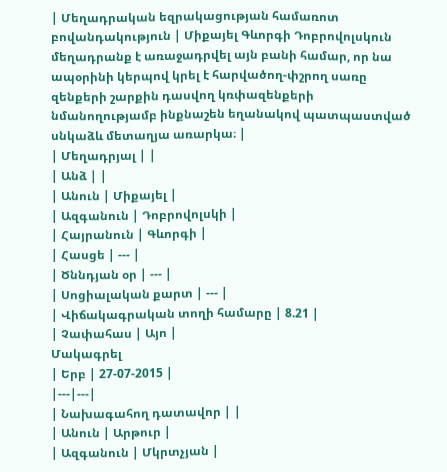| Մեղադրական եզրակացության համառոտ բովանդակություն | Միքայել Գևորգի Դոբրովոլսկուն մեղադրանք է առաջադրվել այն բանի համար, որ նա ապօրինի կերպով կրել է հարվածող-փշրող սառը զենքերի շարքին դասվող կռփազենքերի նմանողությամբ ինքնաշեն եղանակով պատպաստված սնկաձև մետաղյա առարկա։ |
| Մեղադրյալ | |
| Անձ | |
| Անուն | Միքայել |
| Ազգանուն | Դոբրովոլսկի |
| Հայրանուն | Գևորգի |
| Հասցե | --- |
| Ծննդյան օր | --- |
| Սոցիալական քարտ | --- |
| Վիճակագրական տողի համարը | 8.21 |
| Չափահաս | Այո |
Մակագրել
| Երբ | 27-07-2015 |
|---|---|
| Նախագահող դատավոր | |
| Անուն | Արթուր |
| Ազգանուն | Մկրտչյան |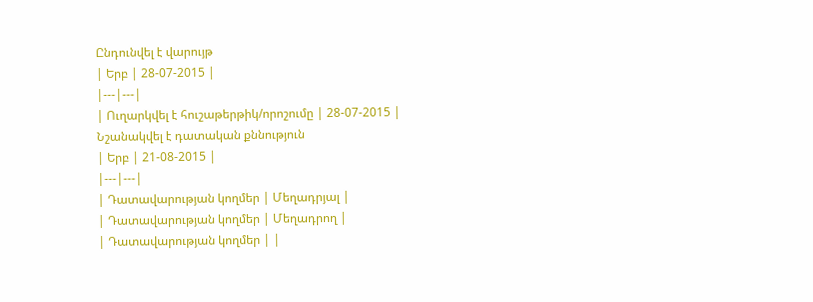Ընդունվել է վարույթ
| Երբ | 28-07-2015 |
|---|---|
| Ուղարկվել է հուշաթերթիկ/որոշումը | 28-07-2015 |
Նշանակվել է դատական քննություն
| Երբ | 21-08-2015 |
|---|---|
| Դատավարության կողմեր | Մեղադրյալ |
| Դատավարության կողմեր | Մեղադրող |
| Դատավարության կողմեր | |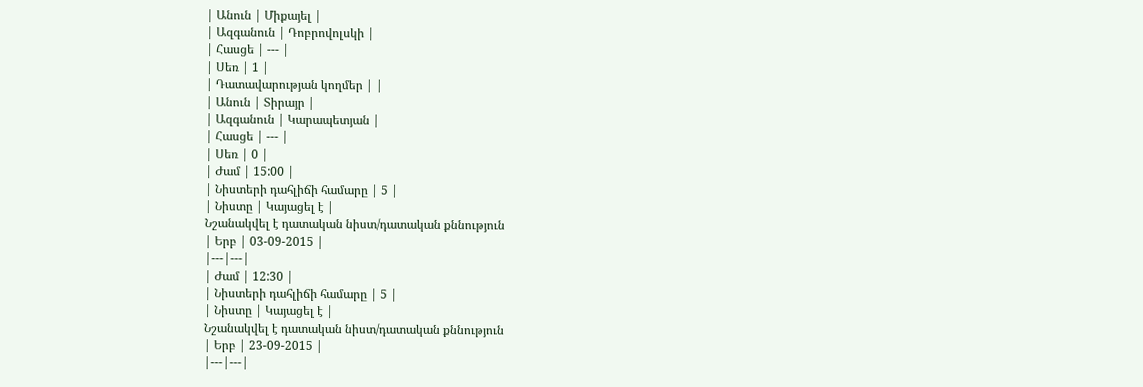| Անուն | Միքայել |
| Ազգանուն | Դոբրովոլսկի |
| Հասցե | --- |
| Սեռ | 1 |
| Դատավարության կողմեր | |
| Անուն | Տիրայր |
| Ազգանուն | Կարապետյան |
| Հասցե | --- |
| Սեռ | 0 |
| Ժամ | 15:00 |
| Նիստերի դահլիճի համարը | 5 |
| Նիստը | Կայացել է |
Նշանակվել է դատական նիստ/դատական քննություն
| Երբ | 03-09-2015 |
|---|---|
| Ժամ | 12:30 |
| Նիստերի դահլիճի համարը | 5 |
| Նիստը | Կայացել է |
Նշանակվել է դատական նիստ/դատական քննություն
| Երբ | 23-09-2015 |
|---|---|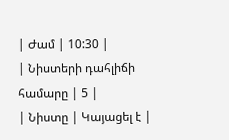| Ժամ | 10:30 |
| Նիստերի դահլիճի համարը | 5 |
| Նիստը | Կայացել է |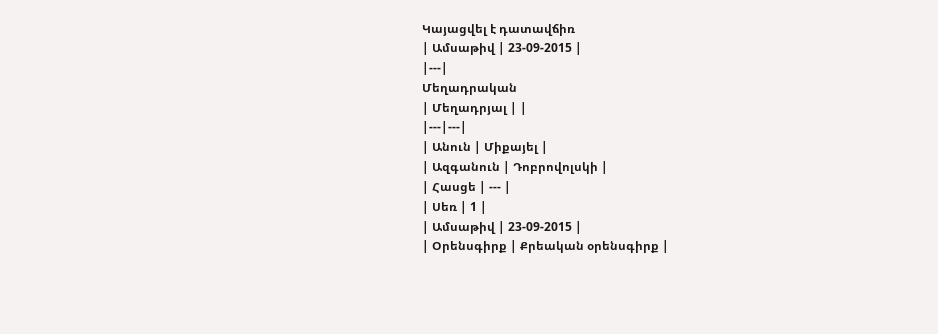Կայացվել է դատավճիռ
| Ամսաթիվ | 23-09-2015 |
|---|
Մեղադրական
| Մեղադրյալ | |
|---|---|
| Անուն | Միքայել |
| Ազգանուն | Դոբրովոլսկի |
| Հասցե | --- |
| Սեռ | 1 |
| Ամսաթիվ | 23-09-2015 |
| Օրենսգիրք | Քրեական օրենսգիրք |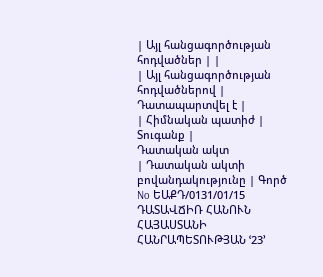| Այլ հանցագործության հոդվածներ | |
| Այլ հանցագործության հոդվածներով | Դատապարտվել է |
| Հիմնական պատիժ | Տուգանք |
Դատական ակտ
| Դատական ակտի բովանդակությունը | Գործ No ԵԱՔԴ/0131/01/15 ԴԱՏԱՎՃԻՌ ՀԱՆՈՒՆ ՀԱՅԱՍՏԱՆԻ ՀԱՆՐԱՊԵՏՈՒԹՅԱՆ ՙ23՚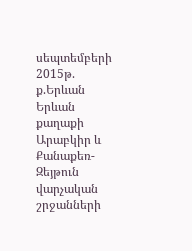սեպտեմբերի 2015թ. ք.Երևան Երևան քաղաքի Արաբկիր և Քանաքեռ-Զեյթուն վարչական շրջանների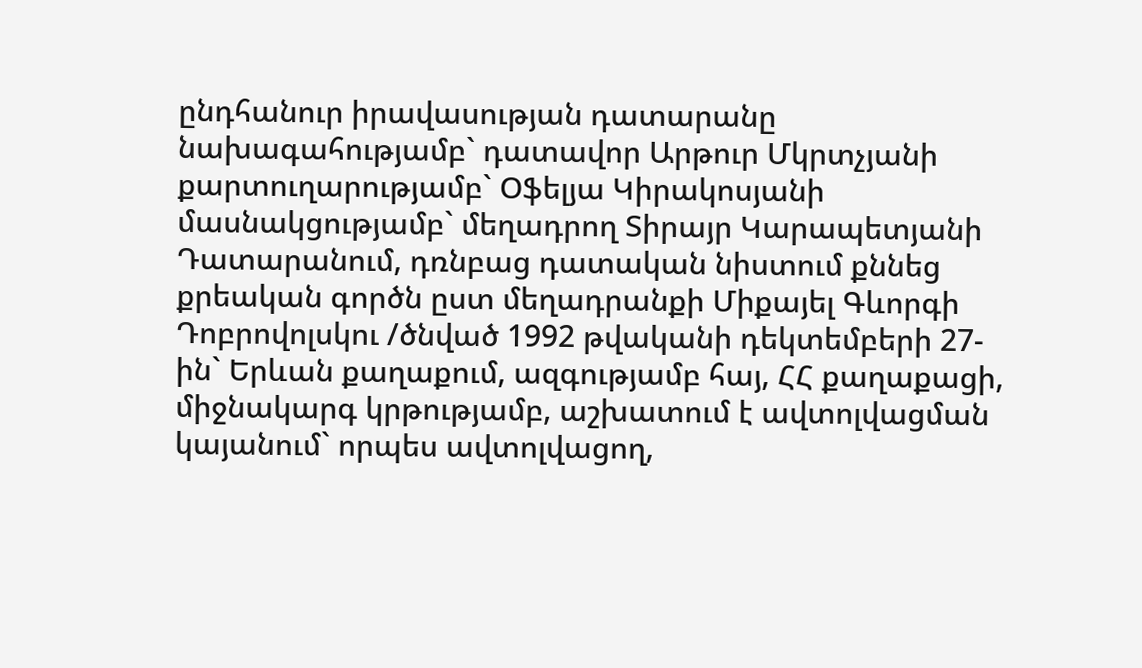ընդհանուր իրավասության դատարանը նախագահությամբ` դատավոր Արթուր Մկրտչյանի քարտուղարությամբ` Օֆելյա Կիրակոսյանի մասնակցությամբ` մեղադրող Տիրայր Կարապետյանի Դատարանում, դռնբաց դատական նիստում քննեց քրեական գործն ըստ մեղադրանքի Միքայել Գևորգի Դոբրովոլսկու /ծնված 1992 թվականի դեկտեմբերի 27-ին` Երևան քաղաքում, ազգությամբ հայ, ՀՀ քաղաքացի, միջնակարգ կրթությամբ, աշխատում է ավտոլվացման կայանում` որպես ավտոլվացող,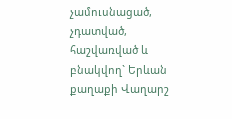չամուսնացած, չդատված, հաշվառված և բնակվող` Երևան քաղաքի Վաղարշ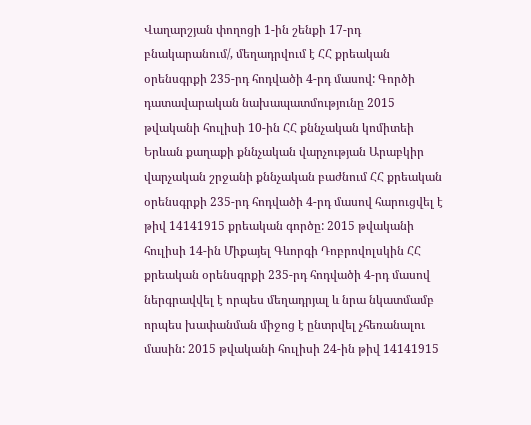Վաղարշյան փողոցի 1-ին շենքի 17-րդ բնակարանում/, մեղադրվում է ՀՀ քրեական օրենսգրքի 235-րդ հոդվածի 4-րդ մասով: Գործի դատավարական նախապատմությունը 2015 թվականի հուլիսի 10-ին ՀՀ քննչական կոմիտեի Երևան քաղաքի քննչական վարչության Արաբկիր վարչական շրջանի քննչական բաժնում ՀՀ քրեական օրենսգրքի 235-րդ հոդվածի 4-րդ մասով հարուցվել է թիվ 14141915 քրեական գործը: 2015 թվականի հուլիսի 14-ին Միքայել Գևորգի Դոբրովոլսկին ՀՀ քրեական օրենսգրքի 235-րդ հոդվածի 4-րդ մասով ներգրավվել է որպես մեղադրյալ և նրա նկատմամբ որպես խափանման միջոց է ընտրվել չհեռանալու մասին: 2015 թվականի հուլիսի 24-ին թիվ 14141915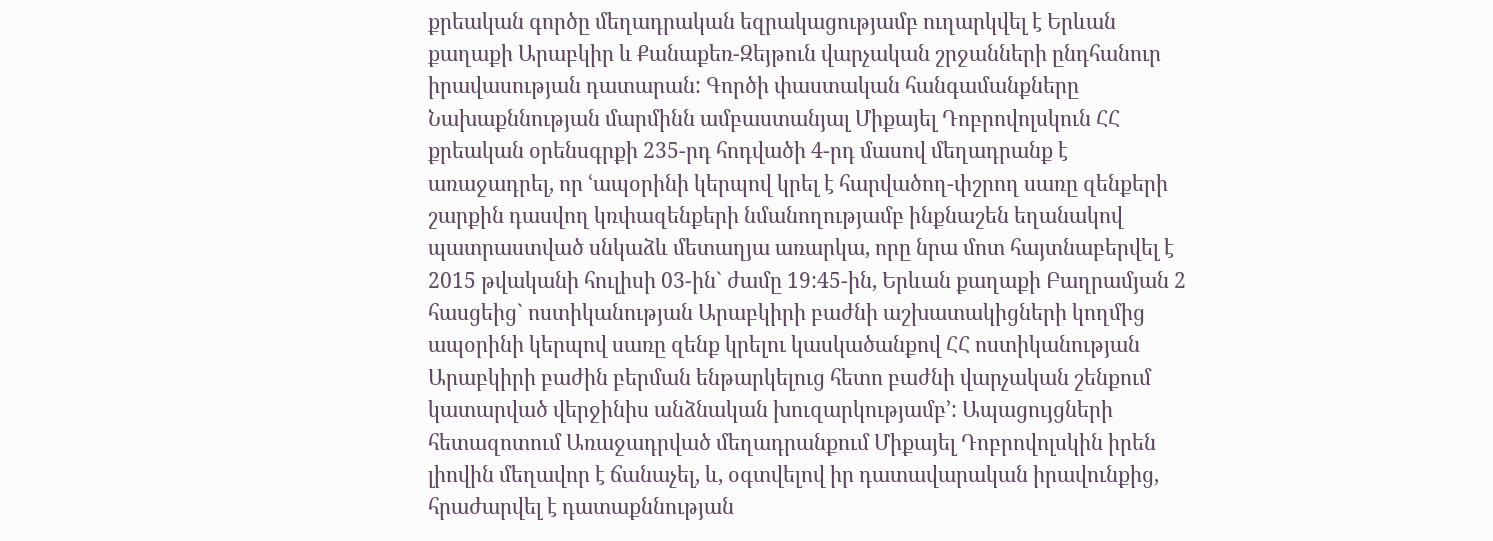քրեական գործը մեղադրական եզրակացությամբ ուղարկվել է Երևան քաղաքի Արաբկիր և Քանաքեռ-Զեյթուն վարչական շրջանների ընդհանուր իրավասության դատարան: Գործի փաստական հանգամանքները Նախաքննության մարմինն ամբաստանյալ Միքայել Դոբրովոլսկուն ՀՀ քրեական օրենսգրքի 235-րդ հոդվածի 4-րդ մասով մեղադրանք է առաջադրել, որ ՙապօրինի կերպով կրել է հարվածող-փշրող սառը զենքերի շարքին դասվող կռփազենքերի նմանողությամբ ինքնաշեն եղանակով պատրաստված սնկաձև մետաղյա առարկա, որը նրա մոտ հայտնաբերվել է 2015 թվականի հուլիսի 03-ին` ժամը 19:45-ին, Երևան քաղաքի Բաղրամյան 2 հասցեից` ոստիկանության Արաբկիրի բաժնի աշխատակիցների կողմից ապօրինի կերպով սառը զենք կրելու կասկածանքով ՀՀ ոստիկանության Արաբկիրի բաժին բերման ենթարկելուց հետո բաժնի վարչական շենքում կատարված վերջինիս անձնական խուզարկությամբ՚: Ապացույցների հետազոտում Առաջադրված մեղադրանքում Միքայել Դոբրովոլսկին իրեն լիովին մեղավոր է ճանաչել, և, օգտվելով իր դատավարական իրավունքից, հրաժարվել է դատաքննության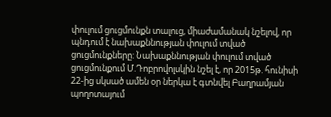փուլում ցուցմունքն տալուց, միաժամանակ նշելով, որ պնդում է նախաքննության փուլում տված ցուցմունքները: Նախաքննության փուլում տված ցուցմունքում Մ.Դոբրովոլսկին նշել է, որ 2015թ. հունիսի 22-ից սկսած ամեն օր ներկա է գտնվել Բաղրամյան պողոտայում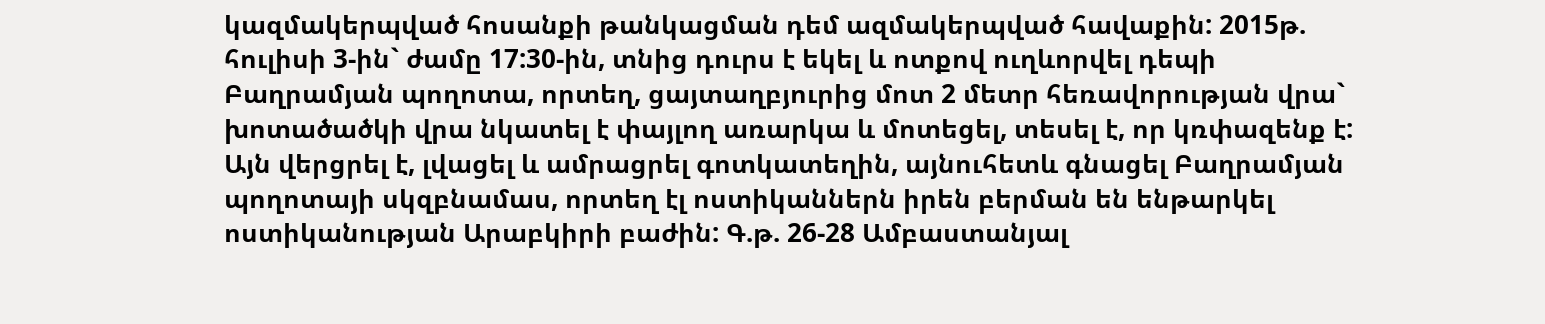կազմակերպված հոսանքի թանկացման դեմ ազմակերպված հավաքին: 2015թ. հուլիսի 3-ին` ժամը 17:30-ին, տնից դուրս է եկել և ոտքով ուղևորվել դեպի Բաղրամյան պողոտա, որտեղ, ցայտաղբյուրից մոտ 2 մետր հեռավորության վրա` խոտածածկի վրա նկատել է փայլող առարկա և մոտեցել, տեսել է, որ կռփազենք է: Այն վերցրել է, լվացել և ամրացրել գոտկատեղին, այնուհետև գնացել Բաղրամյան պողոտայի սկզբնամաս, որտեղ էլ ոստիկաններն իրեն բերման են ենթարկել ոստիկանության Արաբկիրի բաժին: Գ.թ. 26-28 Ամբաստանյալ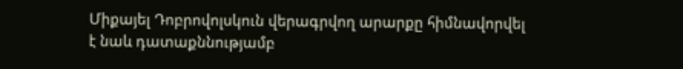Միքայել Դոբրովոլսկուն վերագրվող արարքը հիմնավորվել է նաև դատաքննությամբ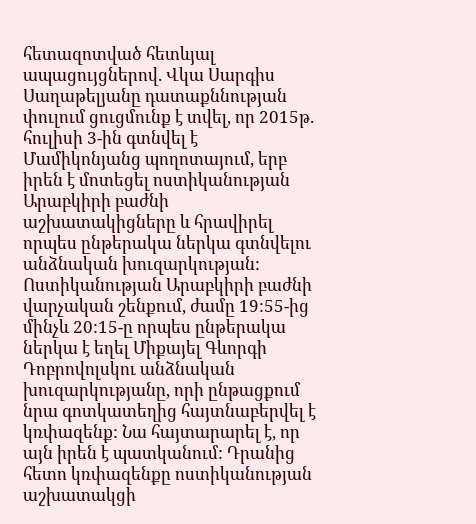հետազոտված հետևյալ ապացույցներով. Վկա Սարգիս Սաղաթելյանը դատաքննության փուլում ցուցմունք է տվել, որ 2015թ. հուլիսի 3-ին գտնվել է Մամիկոնյանց պողոտայում, երբ իրեն է մոտեցել ոստիկանության Արաբկիրի բաժնի աշխատակիցները և հրավիրել որպես ընթերակա ներկա գտնվելու անձնական խուզարկության: Ոստիկանության Արաբկիրի բաժնի վարչական շենքում, ժամը 19:55-ից մինչև 20:15-ը որպես ընթերակա ներկա է եղել Միքայել Գևորգի Դոբրովոլսկու անձնական խուզարկությանը, որի ընթացքում նրա գոտկատեղից հայտնաբերվել է կռփազենք: Նա հայտարարել է, որ այն իրեն է պատկանում: Դրանից հետո կռփազենքը ոստիկանության աշխատակցի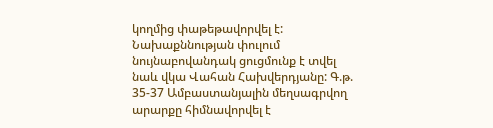կողմից փաթեթավորվել է: Նախաքննության փուլում նույնաբովանդակ ցուցմունք է տվել նաև վկա Վահան Հախվերդյանը: Գ.թ. 35-37 Ամբաստանյալին մեղսագրվող արարքը հիմնավորվել է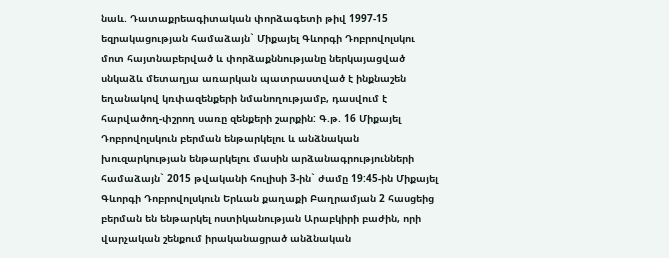նաև. Դատաքրեագիտական փորձագետի թիվ 1997-15 եզրակացության համաձայն` Միքայել Գևորգի Դոբրովոլսկու մոտ հայտնաբերված և փորձաքննությանը ներկայացված սնկաձև մետաղյա առարկան պատրաստված է ինքնաշեն եղանակով կռփազենքերի նմանողությամբ, դասվում է հարվածող-փշրող սառը զենքերի շարքին: Գ.թ. 16 Միքայել Դոբրովոլսկուն բերման ենթարկելու և անձնական խուզարկության ենթարկելու մասին արձանագրությունների համաձայն` 2015 թվականի հուլիսի 3-ին` ժամը 19:45-ին Միքայել Գևորգի Դոբրովոլսկուն Երևան քաղաքի Բաղրամյան 2 հասցեից բերման են ենթարկել ոստիկանության Արաբկիրի բաժին, որի վարչական շենքում իրականացրած անձնական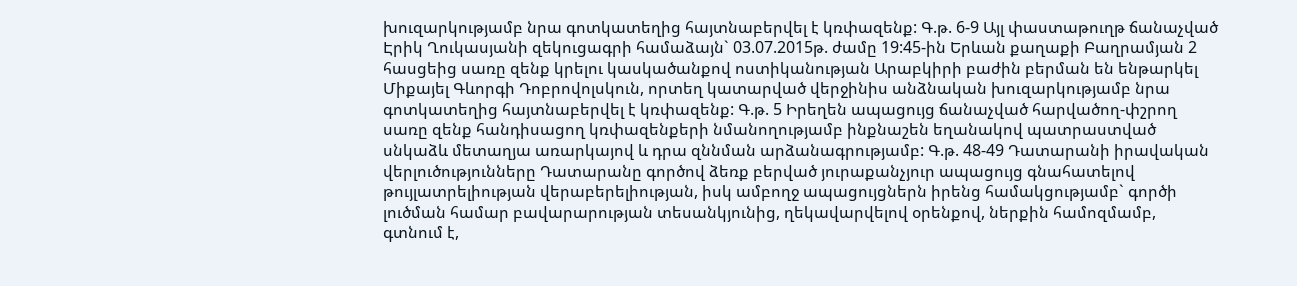խուզարկությամբ նրա գոտկատեղից հայտնաբերվել է կռփազենք: Գ.թ. 6-9 Այլ փաստաթուղթ ճանաչված Էրիկ Ղուկասյանի զեկուցագրի համաձայն` 03.07.2015թ. ժամը 19:45-ին Երևան քաղաքի Բաղրամյան 2 հասցեից սառը զենք կրելու կասկածանքով ոստիկանության Արաբկիրի բաժին բերման են ենթարկել Միքայել Գևորգի Դոբրովոլսկուն, որտեղ կատարված վերջինիս անձնական խուզարկությամբ նրա գոտկատեղից հայտնաբերվել է կռփազենք: Գ.թ. 5 Իրեղեն ապացույց ճանաչված հարվածող-փշրող սառը զենք հանդիսացող կռփազենքերի նմանողությամբ ինքնաշեն եղանակով պատրաստված սնկաձև մետաղյա առարկայով և դրա զննման արձանագրությամբ: Գ.թ. 48-49 Դատարանի իրավական վերլուծությունները Դատարանը գործով ձեռք բերված յուրաքանչյուր ապացույց գնահատելով թույլատրելիության վերաբերելիության, իսկ ամբողջ ապացույցներն իրենց համակցությամբ` գործի լուծման համար բավարարության տեսանկյունից, ղեկավարվելով օրենքով, ներքին համոզմամբ, գտնում է,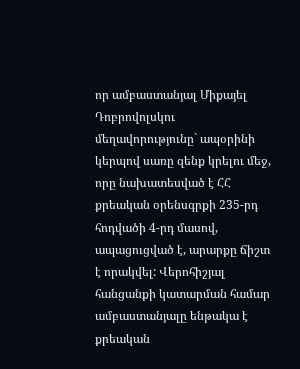որ ամբաստանյալ Միքայել Դոբրովոլսկու մեղավորությունը` ապօրինի կերպով սառը զենք կրելու մեջ, որը նախատեսված է ՀՀ քրեական օրենսգրքի 235-րդ հոդվածի 4-րդ մասով, ապացուցված է, արարքը ճիշտ է որակվել: Վերոհիշյալ հանցանքի կատարման համար ամբաստանյալը ենթակա է քրեական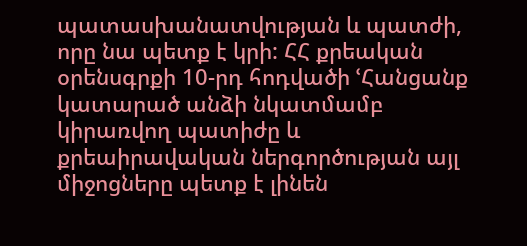պատասխանատվության և պատժի, որը նա պետք է կրի: ՀՀ քրեական օրենսգրքի 10-րդ հոդվածի ՙՀանցանք կատարած անձի նկատմամբ կիրառվող պատիժը և քրեաիրավական ներգործության այլ միջոցները պետք է լինեն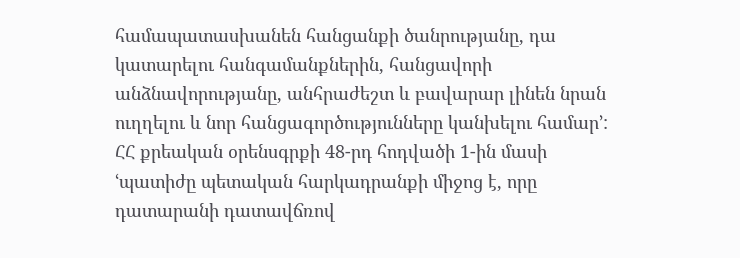համապատասխանեն հանցանքի ծանրությանը, դա կատարելու հանգամանքներին, հանցավորի անձնավորությանը, անհրաժեշտ և բավարար լինեն նրան ուղղելու և նոր հանցագործությունները կանխելու համար՚: ՀՀ քրեական օրենսգրքի 48-րդ հոդվածի 1-ին մասի ՙպատիժը պետական հարկադրանքի միջոց է, որը դատարանի դատավճռով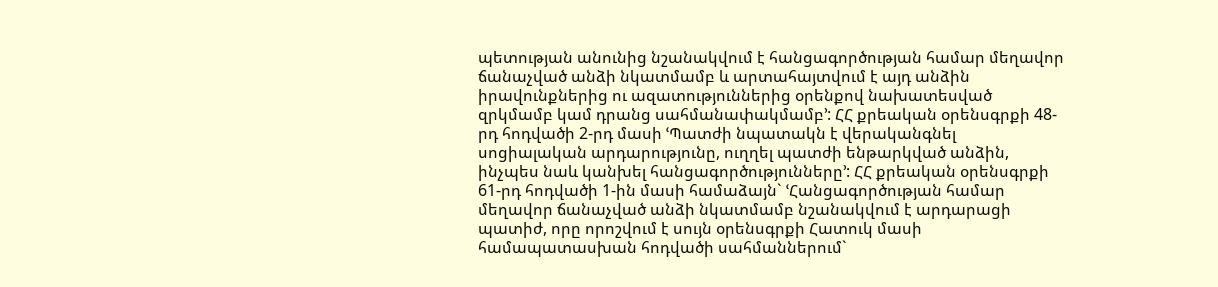պետության անունից նշանակվում է հանցագործության համար մեղավոր ճանաչված անձի նկատմամբ և արտահայտվում է այդ անձին իրավունքներից ու ազատություններից օրենքով նախատեսված զրկմամբ կամ դրանց սահմանափակմամբ՚: ՀՀ քրեական օրենսգրքի 48-րդ հոդվածի 2-րդ մասի ՙՊատժի նպատակն է վերականգնել սոցիալական արդարությունը, ուղղել պատժի ենթարկված անձին, ինչպես նաև կանխել հանցագործությունները՚: ՀՀ քրեական օրենսգրքի 61-րդ հոդվածի 1-ին մասի համաձայն` ՙՀանցագործության համար մեղավոր ճանաչված անձի նկատմամբ նշանակվում է արդարացի պատիժ, որը որոշվում է սույն օրենսգրքի Հատուկ մասի համապատասխան հոդվածի սահմաններում`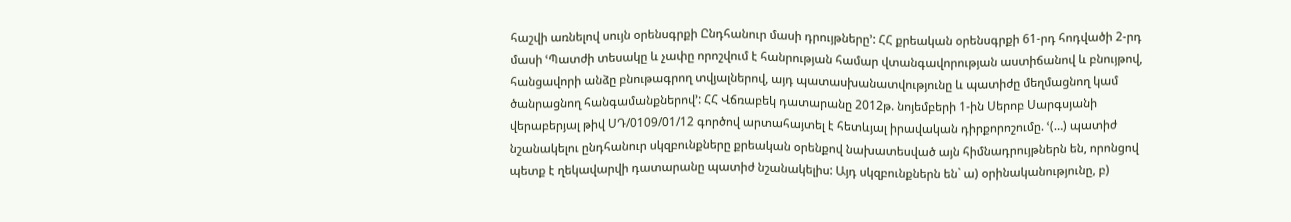հաշվի առնելով սույն օրենսգրքի Ընդհանուր մասի դրույթները՚: ՀՀ քրեական օրենսգրքի 61-րդ հոդվածի 2-րդ մասի ՙՊատժի տեսակը և չափը որոշվում է հանրության համար վտանգավորության աստիճանով և բնույթով, հանցավորի անձը բնութագրող տվյալներով, այդ պատասխանատվությունը և պատիժը մեղմացնող կամ ծանրացնող հանգամանքներով՚: ՀՀ Վճռաբեկ դատարանը 2012թ. նոյեմբերի 1-ին Սերոբ Սարգսյանի վերաբերյալ թիվ ՍԴ/0109/01/12 գործով արտահայտել է հետևյալ իրավական դիրքորոշումը. ՙ(…) պատիժ նշանակելու ընդհանուր սկզբունքները քրեական օրենքով նախատեսված այն հիմնադրույթներն են, որոնցով պետք է ղեկավարվի դատարանը պատիժ նշանակելիս: Այդ սկզբունքներն են` ա) օրինականությունը, բ)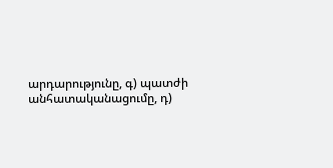արդարությունը, գ) պատժի անհատականացումը, դ)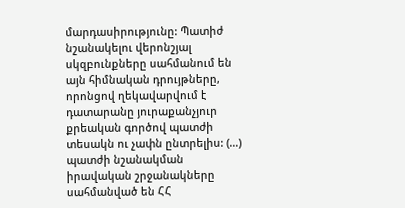մարդասիրությունը: Պատիժ նշանակելու վերոնշյալ սկզբունքները սահմանում են այն հիմնական դրույթները, որոնցով ղեկավարվում է դատարանը յուրաքանչյուր քրեական գործով պատժի տեսակն ու չափն ընտրելիս: (…) պատժի նշանակման իրավական շրջանակները սահմանված են ՀՀ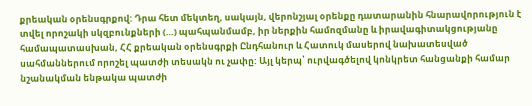քրեական օրենսգրքով: Դրա հետ մեկտեղ, սակայն, վերոնշյալ օրենքը դատարանին հնարավորություն է տվել որոշակի սկզբունքների (…) պահպանմամբ, իր ներքին համոզմանը և իրավագիտակցությանը համապատասխան, ՀՀ քրեական օրենսգրքի Ընդհանուր և Հատուկ մասերով նախատեսված սահմաններում որոշել պատժի տեսակն ու չափը: Այլ կերպ՝ ուրվագծելով կոնկրետ հանցանքի համար նշանակման ենթակա պատժի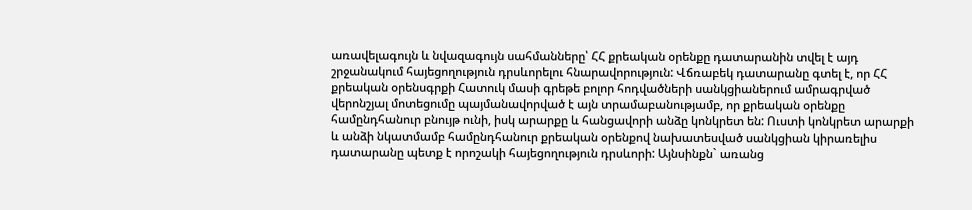առավելագույն և նվազագույն սահմանները՝ ՀՀ քրեական օրենքը դատարանին տվել է այդ շրջանակում հայեցողություն դրսևորելու հնարավորություն: Վճռաբեկ դատարանը գտել է, որ ՀՀ քրեական օրենսգրքի Հատուկ մասի գրեթե բոլոր հոդվածների սանկցիաներում ամրագրված վերոնշյալ մոտեցումը պայմանավորված է այն տրամաբանությամբ, որ քրեական օրենքը համընդհանուր բնույթ ունի, իսկ արարքը և հանցավորի անձը կոնկրետ են: Ուստի կոնկրետ արարքի և անձի նկատմամբ համընդհանուր քրեական օրենքով նախատեսված սանկցիան կիրառելիս դատարանը պետք է որոշակի հայեցողություն դրսևորի: Այնսինքն` առանց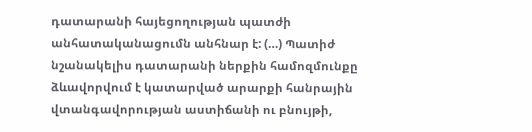դատարանի հայեցողության պատժի անհատականացումն անհնար է: (…) Պատիժ նշանակելիս դատարանի ներքին համոզմունքը ձևավորվում է կատարված արարքի հանրային վտանգավորության աստիճանի ու բնույթի,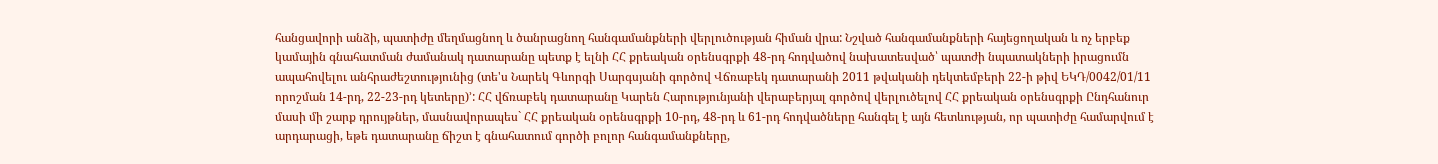հանցավորի անձի, պատիժը մեղմացնող և ծանրացնող հանգամանքների վերլուծության հիման վրա: Նշված հանգամանքների հայեցողական և ոչ երբեք կամային գնահատման ժամանակ դատարանը պետք է ելնի ՀՀ քրեական օրենսգրքի 48-րդ հոդվածով նախատեսված՝ պատժի նպատակների իրացումն ապահովելու անհրաժեշտությունից (տե'ս Նարեկ Գևորգի Սարգսյանի գործով Վճռաբեկ դատարանի 2011 թվականի դեկտեմբերի 22-ի թիվ ԵԿԴ/0042/01/11 որոշման 14-րդ, 22-23-րդ կետերը)՚: ՀՀ վճռաբեկ դատարանը Կարեն Հարությունյանի վերաբերյալ գործով վերլուծելով ՀՀ քրեական օրենսգրքի Ընդհանուր մասի մի շարք դրույթներ, մասնավորապես` ՀՀ քրեական օրենսգրքի 10-րդ, 48-րդ և 61-րդ հոդվածները հանգել է այն հետևության, որ պատիժը համարվում է արդարացի, եթե դատարանը ճիշտ է գնահատում գործի բոլոր հանգամանքները,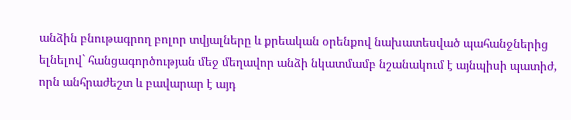անձին բնութագրող բոլոր տվյալները և քրեական օրենքով նախատեսված պահանջներից ելնելով` հանցագործության մեջ մեղավոր անձի նկատմամբ նշանակում է այնպիսի պատիժ, որն անհրաժեշտ և բավարար է այդ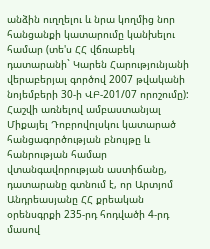անձին ուղղելու և նրա կողմից նոր հանցանքի կատարումը կանխելու համար (տե'ս ՀՀ վճռաբեկ դատարանի` Կարեն Հարությունյանի վերաբերյալ գործով 2007 թվականի նոյեմբերի 30-ի ՎԲ-201/07 որոշումը): Հաշվի առնելով ամբաստանյալ Միքայել Դոբրովոլսկու կատարած հանցագործության բնույթը և հանրության համար վտանգավորության աստիճանը, դատարանը գտնում է, որ Արտյոմ Անդրեասյանը ՀՀ քրեական օրենսգրքի 235-րդ հոդվածի 4-րդ մասով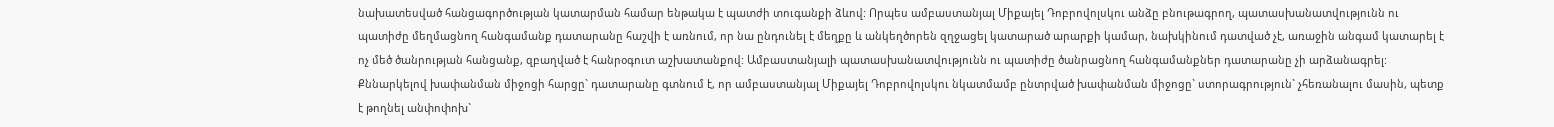նախատեսված հանցագործության կատարման համար ենթակա է պատժի տուգանքի ձևով: Որպես ամբաստանյալ Միքայել Դոբրովոլսկու անձը բնութագրող, պատասխանատվությունն ու պատիժը մեղմացնող հանգամանք դատարանը հաշվի է առնում, որ նա ընդունել է մեղքը և անկեղծորեն զղջացել կատարած արարքի կամար, նախկինում դատված չէ, առաջին անգամ կատարել է ոչ մեծ ծանրության հանցանք, զբաղված է հանրօգուտ աշխատանքով: Ամբաստանյալի պատասխանատվությունն ու պատիժը ծանրացնող հանգամանքներ դատարանը չի արձանագրել: Քննարկելով խափանման միջոցի հարցը` դատարանը գտնում է, որ ամբաստանյալ Միքայել Դոբրովոլսկու նկատմամբ ընտրված խափանման միջոցը` ստորագրություն` չհեռանալու մասին, պետք է թողնել անփոփոխ`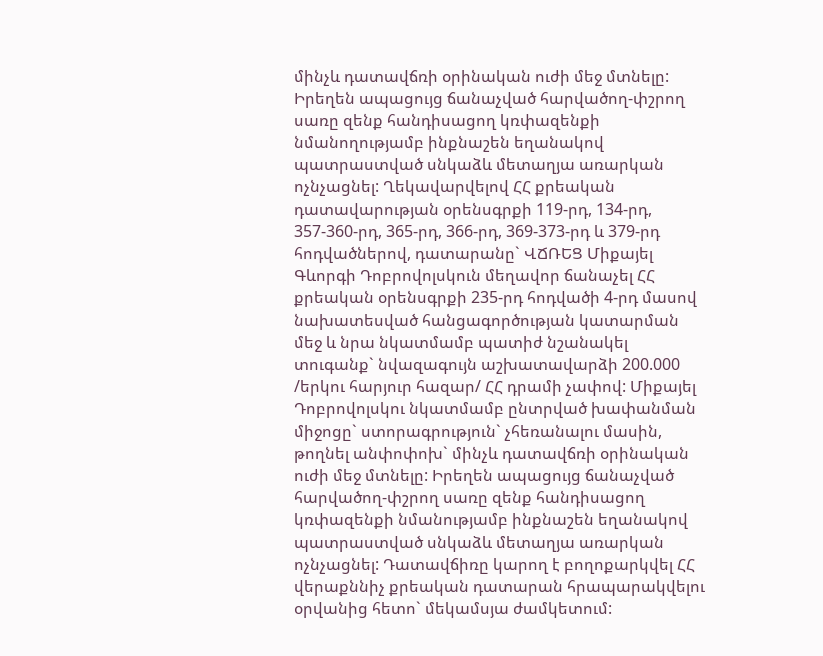մինչև դատավճռի օրինական ուժի մեջ մտնելը: Իրեղեն ապացույց ճանաչված հարվածող-փշրող սառը զենք հանդիսացող կռփազենքի նմանողությամբ ինքնաշեն եղանակով պատրաստված սնկաձև մետաղյա առարկան ոչնչացնել: Ղեկավարվելով ՀՀ քրեական դատավարության օրենսգրքի 119-րդ, 134-րդ, 357-360-րդ, 365-րդ, 366-րդ, 369-373-րդ և 379-րդ հոդվածներով, դատարանը` ՎՃՌԵՑ Միքայել Գևորգի Դոբրովոլսկուն մեղավոր ճանաչել ՀՀ քրեական օրենսգրքի 235-րդ հոդվածի 4-րդ մասով նախատեսված հանցագործության կատարման մեջ և նրա նկատմամբ պատիժ նշանակել տուգանք` նվազագույն աշխատավարձի 200.000 /երկու հարյուր հազար/ ՀՀ դրամի չափով: Միքայել Դոբրովոլսկու նկատմամբ ընտրված խափանման միջոցը` ստորագրություն` չհեռանալու մասին, թողնել անփոփոխ` մինչև դատավճռի օրինական ուժի մեջ մտնելը: Իրեղեն ապացույց ճանաչված հարվածող-փշրող սառը զենք հանդիսացող կռփազենքի նմանությամբ ինքնաշեն եղանակով պատրաստված սնկաձև մետաղյա առարկան ոչնչացնել: Դատավճիռը կարող է բողոքարկվել ՀՀ վերաքննիչ քրեական դատարան հրապարակվելու օրվանից հետո` մեկամսյա ժամկետում: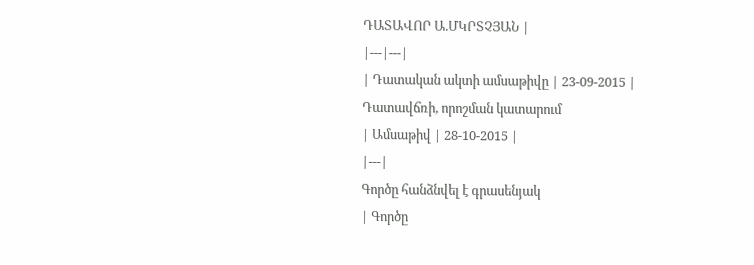ԴԱՏԱՎՈՐ Ա.ՄԿՐՏՉՅԱՆ |
|---|---|
| Դատական ակտի ամսաթիվը | 23-09-2015 |
Դատավճռի, որոշման կատարում
| Ամսաթիվ | 28-10-2015 |
|---|
Գործը հանձնվել է գրասենյակ
| Գործը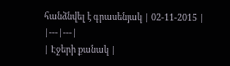հանձնվել է գրասենյակ | 02-11-2015 |
|---|---|
| Էջերի քանակ |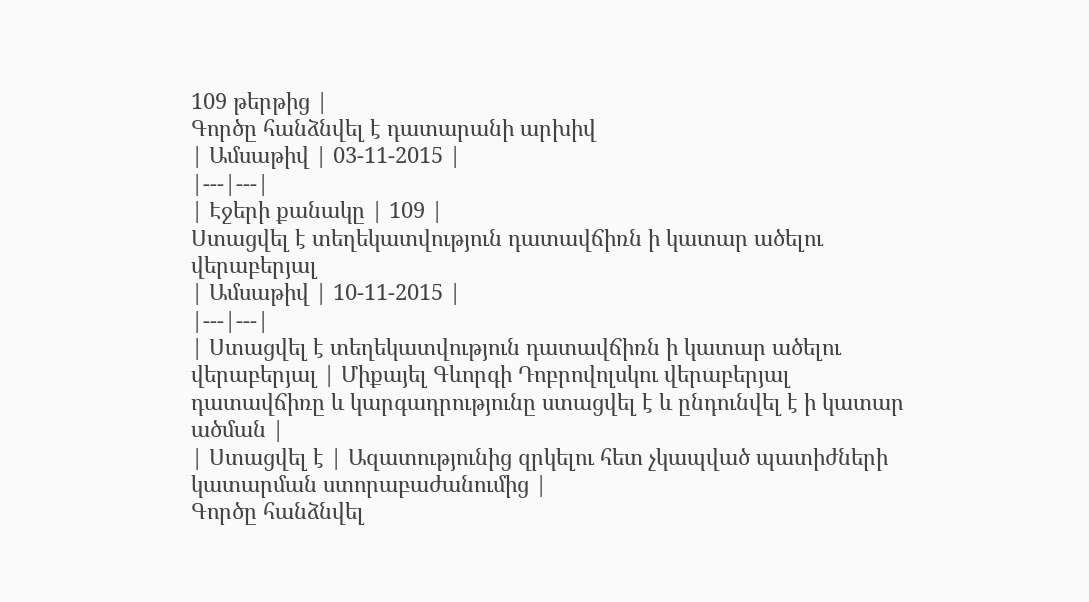109 թերթից |
Գործը հանձնվել է դատարանի արխիվ
| Ամսաթիվ | 03-11-2015 |
|---|---|
| Էջերի քանակը | 109 |
Ստացվել է տեղեկատվություն դատավճիռն ի կատար ածելու վերաբերյալ
| Ամսաթիվ | 10-11-2015 |
|---|---|
| Ստացվել է տեղեկատվություն դատավճիռն ի կատար ածելու վերաբերյալ | Միքայել Գևորգի Դոբրովոլսկու վերաբերյալ դատավճիռը և կարգադրությունը ստացվել է և ընդունվել է ի կատար ածման |
| Ստացվել է | Ազատությունից զրկելու հետ չկապված պատիժների կատարման ստորաբաժանումից |
Գործը հանձնվել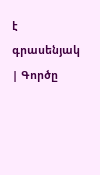է գրասենյակ
| Գործը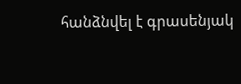հանձնվել է գրասենյակ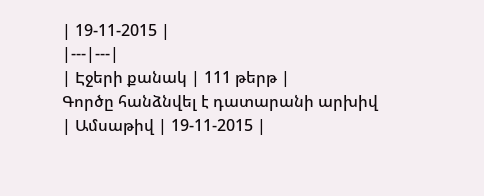| 19-11-2015 |
|---|---|
| Էջերի քանակ | 111 թերթ |
Գործը հանձնվել է դատարանի արխիվ
| Ամսաթիվ | 19-11-2015 |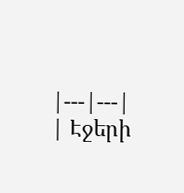|---|---|
| Էջերի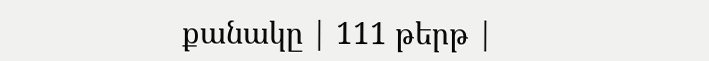քանակը | 111 թերթ |